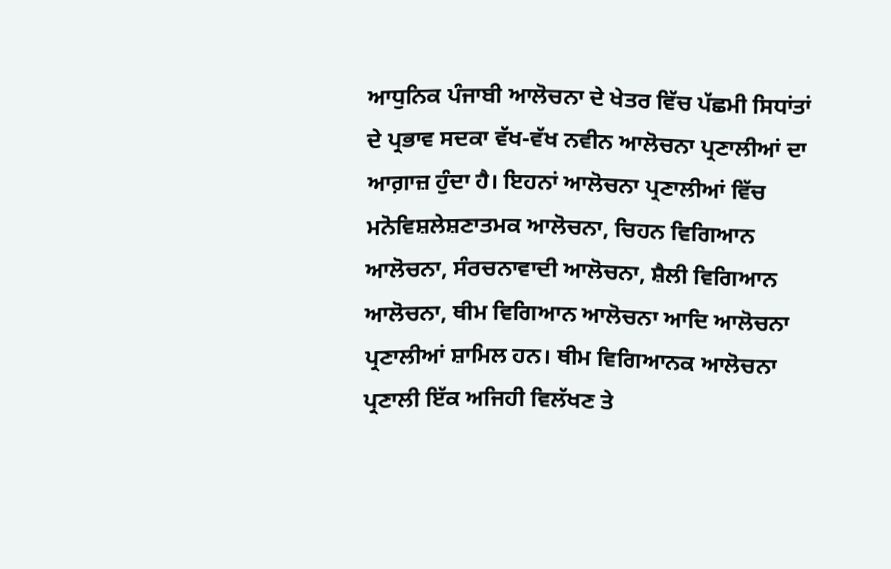ਆਧੁਨਿਕ ਪੰਜਾਬੀ ਆਲੋਚਨਾ ਦੇ ਖੇਤਰ ਵਿੱਚ ਪੱਛਮੀ ਸਿਧਾਂਤਾਂ ਦੇ ਪ੍ਰਭਾਵ ਸਦਕਾ ਵੱਖ-ਵੱਖ ਨਵੀਨ ਆਲੋਚਨਾ ਪ੍ਰਣਾਲੀਆਂ ਦਾ ਆਗ਼ਾਜ਼ ਹੁੰਦਾ ਹੈ। ਇਹਨਾਂ ਆਲੋਚਨਾ ਪ੍ਰਣਾਲੀਆਂ ਵਿੱਚ ਮਨੋਵਿਸ਼ਲੇਸ਼ਣਾਤਮਕ ਆਲੋਚਨਾ, ਚਿਹਨ ਵਿਗਿਆਨ ਆਲੋਚਨਾ, ਸੰਰਚਨਾਵਾਦੀ ਆਲੋਚਨਾ, ਸ਼ੈਲੀ ਵਿਗਿਆਨ ਆਲੋਚਨਾ, ਥੀਮ ਵਿਗਿਆਨ ਆਲੋਚਨਾ ਆਦਿ ਆਲੋਚਨਾ ਪ੍ਰਣਾਲੀਆਂ ਸ਼ਾਮਿਲ ਹਨ। ਥੀਮ ਵਿਗਿਆਨਕ ਆਲੋਚਨਾ ਪ੍ਰਣਾਲੀ ਇੱਕ ਅਜਿਹੀ ਵਿਲੱਖਣ ਤੇ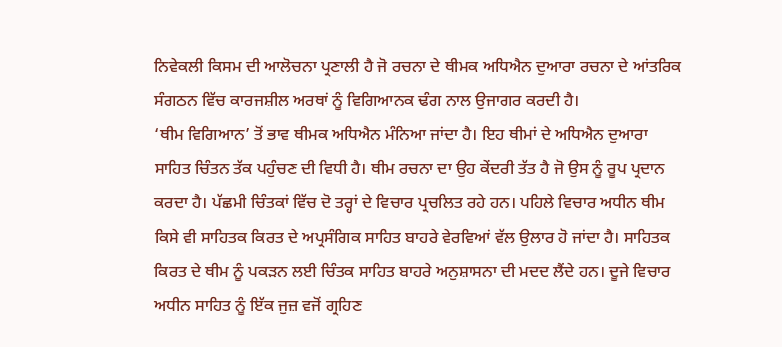ਨਿਵੇਕਲੀ ਕਿਸਮ ਦੀ ਆਲੋਚਨਾ ਪ੍ਰਣਾਲੀ ਹੈ ਜੋ ਰਚਨਾ ਦੇ ਥੀਮਕ ਅਧਿਐਨ ਦੁਆਰਾ ਰਚਨਾ ਦੇ ਆਂਤਰਿਕ ਸੰਗਠਨ ਵਿੱਚ ਕਾਰਜਸ਼ੀਲ ਅਰਥਾਂ ਨੂੰ ਵਿਗਿਆਨਕ ਢੰਗ ਨਾਲ ਉਜਾਗਰ ਕਰਦੀ ਹੈ।
‘ਥੀਮ ਵਿਗਿਆਨ’ ਤੋਂ ਭਾਵ ਥੀਮਕ ਅਧਿਐਨ ਮੰਨਿਆ ਜਾਂਦਾ ਹੈ। ਇਹ ਥੀਮਾਂ ਦੇ ਅਧਿਐਨ ਦੁਆਰਾ ਸਾਹਿਤ ਚਿੰਤਨ ਤੱਕ ਪਹੁੰਚਣ ਦੀ ਵਿਧੀ ਹੈ। ਥੀਮ ਰਚਨਾ ਦਾ ਉਹ ਕੇਂਦਰੀ ਤੱਤ ਹੈ ਜੋ ਉਸ ਨੂੰ ਰੂਪ ਪ੍ਰਦਾਨ ਕਰਦਾ ਹੈ। ਪੱਛਮੀ ਚਿੰਤਕਾਂ ਵਿੱਚ ਦੋ ਤਰ੍ਹਾਂ ਦੇ ਵਿਚਾਰ ਪ੍ਰਚਲਿਤ ਰਹੇ ਹਨ। ਪਹਿਲੇ ਵਿਚਾਰ ਅਧੀਨ ਥੀਮ ਕਿਸੇ ਵੀ ਸਾਹਿਤਕ ਕਿਰਤ ਦੇ ਅਪ੍ਰਸੰਗਿਕ ਸਾਹਿਤ ਬਾਹਰੇ ਵੇਰਵਿਆਂ ਵੱਲ ਉਲਾਰ ਹੋ ਜਾਂਦਾ ਹੈ। ਸਾਹਿਤਕ ਕਿਰਤ ਦੇ ਥੀਮ ਨੂੰ ਪਕੜਨ ਲਈ ਚਿੰਤਕ ਸਾਹਿਤ ਬਾਹਰੇ ਅਨੁਸ਼ਾਸਨਾ ਦੀ ਮਦਦ ਲੈਂਦੇ ਹਨ। ਦੂਜੇ ਵਿਚਾਰ ਅਧੀਨ ਸਾਹਿਤ ਨੂੰ ਇੱਕ ਜੁਜ਼ ਵਜੋਂ ਗ੍ਰਹਿਣ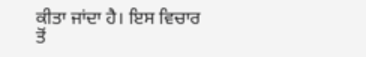ਕੀਤਾ ਜਾਂਦਾ ਹੈ। ਇਸ ਵਿਚਾਰ ਤੋਂ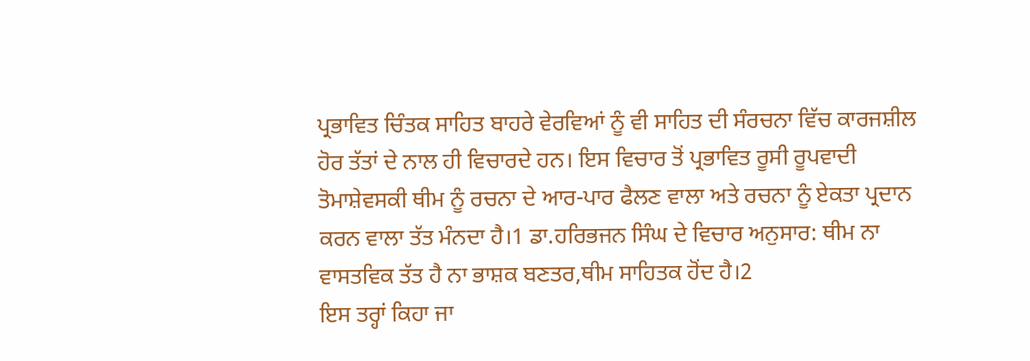ਪ੍ਰਭਾਵਿਤ ਚਿੰਤਕ ਸਾਹਿਤ ਬਾਹਰੇ ਵੇਰਵਿਆਂ ਨੂੰ ਵੀ ਸਾਹਿਤ ਦੀ ਸੰਰਚਨਾ ਵਿੱਚ ਕਾਰਜਸ਼ੀਲ ਹੋਰ ਤੱਤਾਂ ਦੇ ਨਾਲ ਹੀ ਵਿਚਾਰਦੇ ਹਨ। ਇਸ ਵਿਚਾਰ ਤੋਂ ਪ੍ਰਭਾਵਿਤ ਰੂਸੀ ਰੂਪਵਾਦੀ ਤੋਮਾਸ਼ੇਵਸਕੀ ਥੀਮ ਨੂੰ ਰਚਨਾ ਦੇ ਆਰ-ਪਾਰ ਫੈਲਣ ਵਾਲਾ ਅਤੇ ਰਚਨਾ ਨੂੰ ਏਕਤਾ ਪ੍ਰਦਾਨ ਕਰਨ ਵਾਲਾ ਤੱਤ ਮੰਨਦਾ ਹੈ।1 ਡਾ.ਹਰਿਭਜਨ ਸਿੰਘ ਦੇ ਵਿਚਾਰ ਅਨੁਸਾਰ: ਥੀਮ ਨਾ ਵਾਸਤਵਿਕ ਤੱਤ ਹੈ ਨਾ ਭਾਸ਼ਕ ਬਣਤਰ,ਥੀਮ ਸਾਹਿਤਕ ਹੋਂਦ ਹੈ।2
ਇਸ ਤਰ੍ਹਾਂ ਕਿਹਾ ਜਾ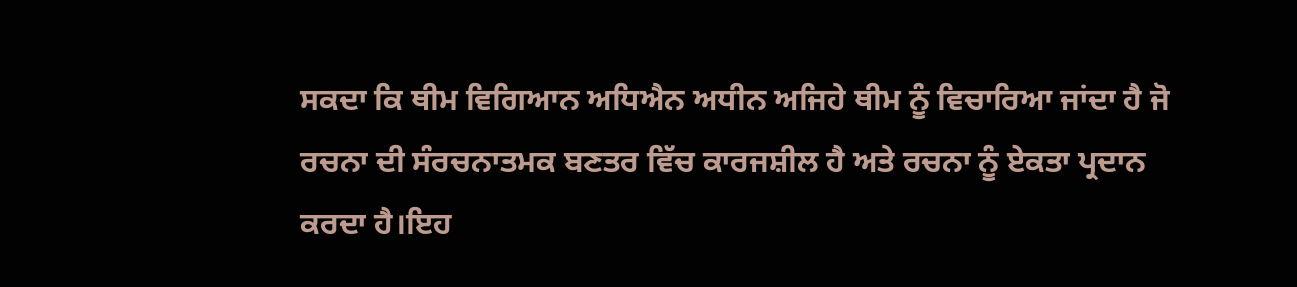ਸਕਦਾ ਕਿ ਥੀਮ ਵਿਗਿਆਨ ਅਧਿਐਨ ਅਧੀਨ ਅਜਿਹੇ ਥੀਮ ਨੂੰ ਵਿਚਾਰਿਆ ਜਾਂਦਾ ਹੈ ਜੋ ਰਚਨਾ ਦੀ ਸੰਰਚਨਾਤਮਕ ਬਣਤਰ ਵਿੱਚ ਕਾਰਜਸ਼ੀਲ ਹੈ ਅਤੇ ਰਚਨਾ ਨੂੰ ਏਕਤਾ ਪ੍ਰਦਾਨ ਕਰਦਾ ਹੈ।ਇਹ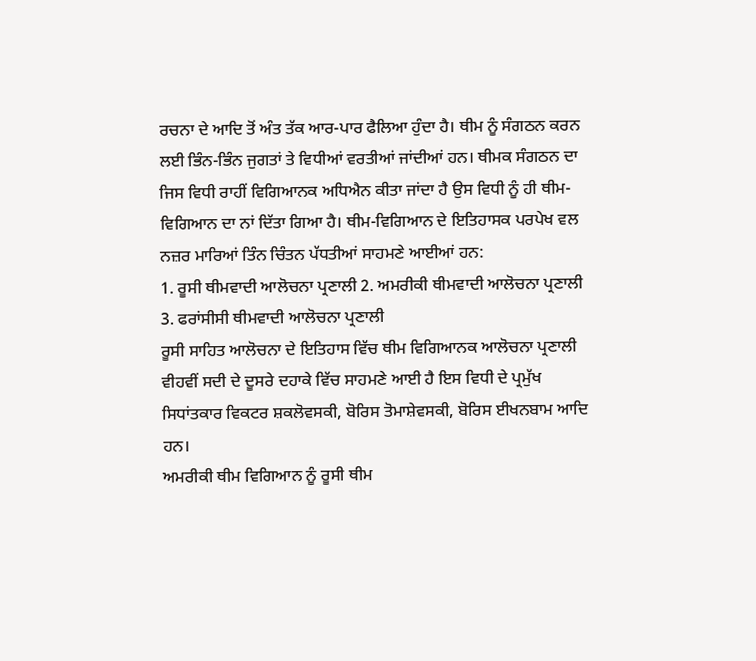ਰਚਨਾ ਦੇ ਆਦਿ ਤੋਂ ਅੰਤ ਤੱਕ ਆਰ-ਪਾਰ ਫੈਲਿਆ ਹੁੰਦਾ ਹੈ। ਥੀਮ ਨੂੰ ਸੰਗਠਨ ਕਰਨ ਲਈ ਭਿੰਨ-ਭਿੰਨ ਜੁਗਤਾਂ ਤੇ ਵਿਧੀਆਂ ਵਰਤੀਆਂ ਜਾਂਦੀਆਂ ਹਨ। ਥੀਮਕ ਸੰਗਠਨ ਦਾ ਜਿਸ ਵਿਧੀ ਰਾਹੀਂ ਵਿਗਿਆਨਕ ਅਧਿਐਨ ਕੀਤਾ ਜਾਂਦਾ ਹੈ ਉਸ ਵਿਧੀ ਨੂੰ ਹੀ ਥੀਮ-ਵਿਗਿਆਨ ਦਾ ਨਾਂ ਦਿੱਤਾ ਗਿਆ ਹੈ। ਥੀਮ-ਵਿਗਿਆਨ ਦੇ ਇਤਿਹਾਸਕ ਪਰਪੇਖ ਵਲ ਨਜ਼ਰ ਮਾਰਿਆਂ ਤਿੰਨ ਚਿੰਤਨ ਪੱਧਤੀਆਂ ਸਾਹਮਣੇ ਆਈਆਂ ਹਨ:
1. ਰੂਸੀ ਥੀਮਵਾਦੀ ਆਲੋਚਨਾ ਪ੍ਰਣਾਲੀ 2. ਅਮਰੀਕੀ ਥੀਮਵਾਦੀ ਆਲੋਚਨਾ ਪ੍ਰਣਾਲੀ 3. ਫਰਾਂਸੀਸੀ ਥੀਮਵਾਦੀ ਆਲੋਚਨਾ ਪ੍ਰਣਾਲੀ
ਰੂਸੀ ਸਾਹਿਤ ਆਲੋਚਨਾ ਦੇ ਇਤਿਹਾਸ ਵਿੱਚ ਥੀਮ ਵਿਗਿਆਨਕ ਆਲੋਚਨਾ ਪ੍ਰਣਾਲੀ ਵੀਹਵੀਂ ਸਦੀ ਦੇ ਦੂਸਰੇ ਦਹਾਕੇ ਵਿੱਚ ਸਾਹਮਣੇ ਆਈ ਹੈ ਇਸ ਵਿਧੀ ਦੇ ਪ੍ਰਮੁੱਖ ਸਿਧਾਂਤਕਾਰ ਵਿਕਟਰ ਸ਼ਕਲੋਵਸਕੀ, ਬੋਰਿਸ ਤੋਮਾਸ਼ੇਵਸਕੀ, ਬੋਰਿਸ ਈਖਨਬਾਮ ਆਦਿ ਹਨ।
ਅਮਰੀਕੀ ਥੀਮ ਵਿਗਿਆਨ ਨੂੰ ਰੂਸੀ ਥੀਮ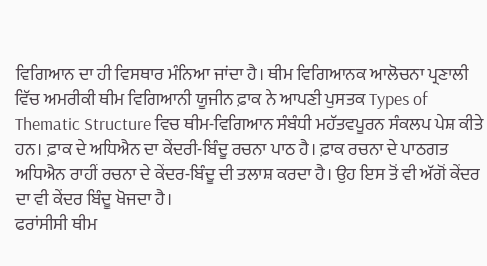ਵਿਗਿਆਨ ਦਾ ਹੀ ਵਿਸਥਾਰ ਮੰਨਿਆ ਜਾਂਦਾ ਹੈ। ਥੀਮ ਵਿਗਿਆਨਕ ਆਲੋਚਨਾ ਪ੍ਰਣਾਲੀ ਵਿੱਚ ਅਮਰੀਕੀ ਥੀਮ ਵਿਗਿਆਨੀ ਯੂਜੀਨ ਫ਼ਾਕ ਨੇ ਆਪਣੀ ਪੁਸਤਕ Types of Thematic Structure ਵਿਚ ਥੀਮ-ਵਿਗਿਆਨ ਸੰਬੰਧੀ ਮਹੱਤਵਪੂਰਨ ਸੰਕਲਪ ਪੇਸ਼ ਕੀਤੇ ਹਨ। ਫ਼ਾਕ ਦੇ ਅਧਿਐਨ ਦਾ ਕੇਂਦਰੀ-ਬਿੰਦੂ ਰਚਨਾ ਪਾਠ ਹੈ। ਫ਼ਾਕ ਰਚਨਾ ਦੇ ਪਾਠਗਤ ਅਧਿਐਨ ਰਾਹੀਂ ਰਚਨਾ ਦੇ ਕੇਂਦਰ-ਬਿੰਦੂ ਦੀ ਤਲਾਸ਼ ਕਰਦਾ ਹੈ। ਉਹ ਇਸ ਤੋਂ ਵੀ ਅੱਗੋਂ ਕੇਂਦਰ ਦਾ ਵੀ ਕੇਂਦਰ ਬਿੰਦੂ ਖੋਜਦਾ ਹੈ।
ਫਰਾਂਸੀਸੀ ਥੀਮ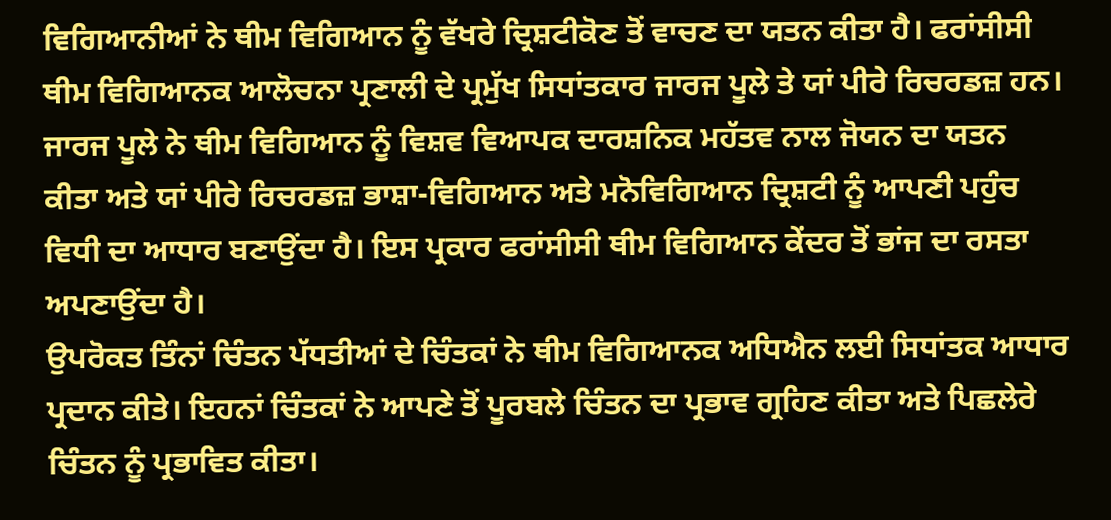ਵਿਗਿਆਨੀਆਂ ਨੇ ਥੀਮ ਵਿਗਿਆਨ ਨੂੰ ਵੱਖਰੇ ਦ੍ਰਿਸ਼ਟੀਕੋਣ ਤੋਂ ਵਾਚਣ ਦਾ ਯਤਨ ਕੀਤਾ ਹੈ। ਫਰਾਂਸੀਸੀ ਥੀਮ ਵਿਗਿਆਨਕ ਆਲੋਚਨਾ ਪ੍ਰਣਾਲੀ ਦੇ ਪ੍ਰਮੁੱਖ ਸਿਧਾਂਤਕਾਰ ਜਾਰਜ ਪੂਲੇ ਤੇ ਯਾਂ ਪੀਰੇ ਰਿਚਰਡਜ਼ ਹਨ। ਜਾਰਜ ਪੂਲੇ ਨੇ ਥੀਮ ਵਿਗਿਆਨ ਨੂੰ ਵਿਸ਼ਵ ਵਿਆਪਕ ਦਾਰਸ਼ਨਿਕ ਮਹੱਤਵ ਨਾਲ ਜੋਯਨ ਦਾ ਯਤਨ ਕੀਤਾ ਅਤੇ ਯਾਂ ਪੀਰੇ ਰਿਚਰਡਜ਼ ਭਾਸ਼ਾ-ਵਿਗਿਆਨ ਅਤੇ ਮਨੋਵਿਗਿਆਨ ਦ੍ਰਿਸ਼ਟੀ ਨੂੰ ਆਪਣੀ ਪਹੁੰਚ ਵਿਧੀ ਦਾ ਆਧਾਰ ਬਣਾਉਂਦਾ ਹੈ। ਇਸ ਪ੍ਰਕਾਰ ਫਰਾਂਸੀਸੀ ਥੀਮ ਵਿਗਿਆਨ ਕੇਂਦਰ ਤੋਂ ਭਾਂਜ ਦਾ ਰਸਤਾ ਅਪਣਾਉਂਦਾ ਹੈ।
ਉਪਰੋਕਤ ਤਿੰਨਾਂ ਚਿੰਤਨ ਪੱਧਤੀਆਂ ਦੇ ਚਿੰਤਕਾਂ ਨੇ ਥੀਮ ਵਿਗਿਆਨਕ ਅਧਿਐਨ ਲਈ ਸਿਧਾਂਤਕ ਆਧਾਰ ਪ੍ਰਦਾਨ ਕੀਤੇ। ਇਹਨਾਂ ਚਿੰਤਕਾਂ ਨੇ ਆਪਣੇ ਤੋਂ ਪੂਰਬਲੇ ਚਿੰਤਨ ਦਾ ਪ੍ਰਭਾਵ ਗ੍ਰਹਿਣ ਕੀਤਾ ਅਤੇ ਪਿਛਲੇਰੇ ਚਿੰਤਨ ਨੂੰ ਪ੍ਰਭਾਵਿਤ ਕੀਤਾ।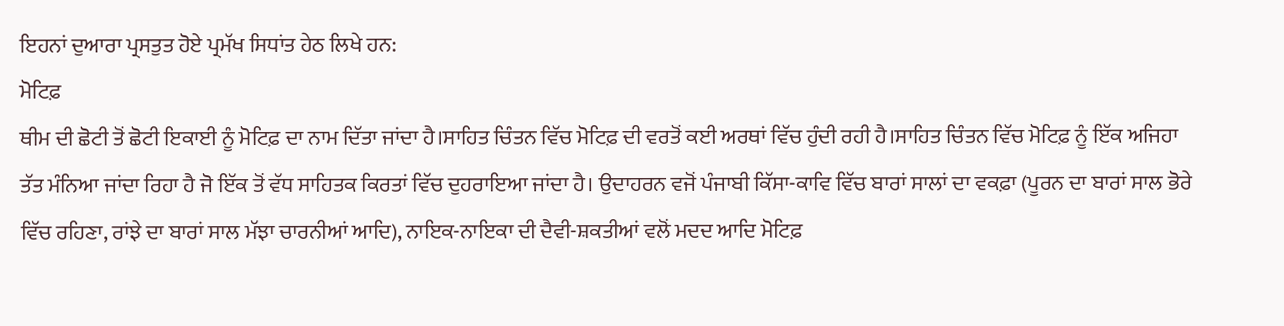ਇਹਨਾਂ ਦੁਆਰਾ ਪ੍ਰਸਤੁਤ ਹੋਏ ਪ੍ਰਮੱਖ ਸਿਧਾਂਤ ਹੇਠ ਲਿਖੇ ਹਨ:
ਮੋਟਿਫ਼
ਥੀਮ ਦੀ ਛੋਟੀ ਤੋਂ ਛੋਟੀ ਇਕਾਈ ਨੂੰ ਮੋਟਿਫ਼ ਦਾ ਨਾਮ ਦਿੱਤਾ ਜਾਂਦਾ ਹੈ।ਸਾਹਿਤ ਚਿੰਤਨ ਵਿੱਚ ਮੋਟਿਫ਼ ਦੀ ਵਰਤੋਂ ਕਈ ਅਰਥਾਂ ਵਿੱਚ ਹੁੰਦੀ ਰਹੀ ਹੈ।ਸਾਹਿਤ ਚਿੰਤਨ ਵਿੱਚ ਮੋਟਿਫ਼ ਨੂੰ ਇੱਕ ਅਜਿਹਾ ਤੱਤ ਮੰਨਿਆ ਜਾਂਦਾ ਰਿਹਾ ਹੈ ਜੋ ਇੱਕ ਤੋਂ ਵੱਧ ਸਾਹਿਤਕ ਕਿਰਤਾਂ ਵਿੱਚ ਦੁਹਰਾਇਆ ਜਾਂਦਾ ਹੈ। ਉਦਾਹਰਨ ਵਜੋਂ ਪੰਜਾਬੀ ਕਿੱਸਾ-ਕਾਵਿ ਵਿੱਚ ਬਾਰਾਂ ਸਾਲਾਂ ਦਾ ਵਕਫ਼ਾ (ਪੂਰਨ ਦਾ ਬਾਰਾਂ ਸਾਲ ਭੋਰੇ ਵਿੱਚ ਰਹਿਣਾ, ਰਾਂਝੇ ਦਾ ਬਾਰਾਂ ਸਾਲ ਮੱਝਾ ਚਾਰਨੀਆਂ ਆਦਿ), ਨਾਇਕ-ਨਾਇਕਾ ਦੀ ਦੈਵੀ-ਸ਼ਕਤੀਆਂ ਵਲੋਂ ਮਦਦ ਆਦਿ ਮੋਟਿਫ਼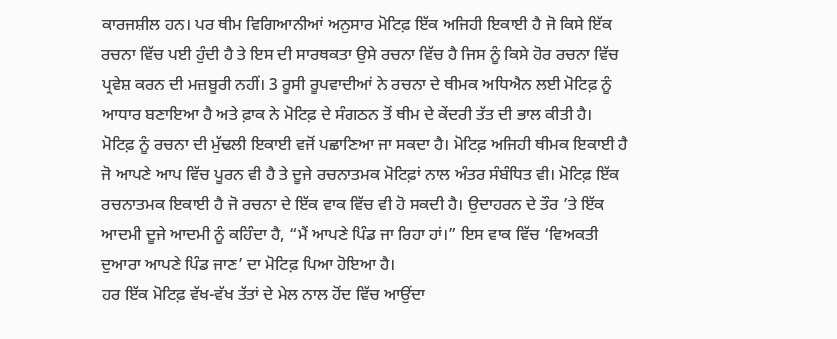ਕਾਰਜਸ਼ੀਲ ਹਨ। ਪਰ ਥੀਮ ਵਿਗਿਆਨੀਆਂ ਅਨੁਸਾਰ ਮੋਟਿਫ਼ ਇੱਕ ਅਜਿਹੀ ਇਕਾਈ ਹੈ ਜੋ ਕਿਸੇ ਇੱਕ ਰਚਨਾ ਵਿੱਚ ਪਈ ਹੁੰਦੀ ਹੈ ਤੇ ਇਸ ਦੀ ਸਾਰਥਕਤਾ ਉਸੇ ਰਚਨਾ ਵਿੱਚ ਹੈ ਜਿਸ ਨੂੰ ਕਿਸੇ ਹੋਰ ਰਚਨਾ ਵਿੱਚ ਪ੍ਰਵੇਸ਼ ਕਰਨ ਦੀ ਮਜ਼ਬੂਰੀ ਨਹੀਂ। 3 ਰੂਸੀ ਰੂਪਵਾਦੀਆਂ ਨੇ ਰਚਨਾ ਦੇ ਥੀਮਕ ਅਧਿਐਨ ਲਈ ਮੋਟਿਫ਼ ਨੂੰ ਆਧਾਰ ਬਣਾਇਆ ਹੈ ਅਤੇ ਫ਼ਾਕ ਨੇ ਮੋਟਿਫ਼ ਦੇ ਸੰਗਠਨ ਤੋਂ ਥੀਮ ਦੇ ਕੇਂਦਰੀ ਤੱਤ ਦੀ ਭਾਲ ਕੀਤੀ ਹੈ।
ਮੋਟਿਫ਼ ਨੂੰ ਰਚਨਾ ਦੀ ਮੁੱਢਲੀ ਇਕਾਈ ਵਜੋਂ ਪਛਾਣਿਆ ਜਾ ਸਕਦਾ ਹੈ। ਮੋਟਿਫ਼ ਅਜਿਹੀ ਥੀਮਕ ਇਕਾਈ ਹੈ ਜੋ ਆਪਣੇ ਆਪ ਵਿੱਚ ਪੂਰਨ ਵੀ ਹੈ ਤੇ ਦੂਜੇ ਰਚਨਾਤਮਕ ਮੋਟਿਫ਼ਾਂ ਨਾਲ ਅੰਤਰ ਸੰਬੰਧਿਤ ਵੀ। ਮੋਟਿਫ਼ ਇੱਕ ਰਚਨਾਤਮਕ ਇਕਾਈ ਹੈ ਜੋ ਰਚਨਾ ਦੇ ਇੱਕ ਵਾਕ ਵਿੱਚ ਵੀ ਹੋ ਸਕਦੀ ਹੈ। ਉਦਾਹਰਨ ਦੇ ਤੌਰ ’ਤੇ ਇੱਕ ਆਦਮੀ ਦੂਜੇ ਆਦਮੀ ਨੂੰ ਕਹਿੰਦਾ ਹੈ, “ਮੈਂ ਆਪਣੇ ਪਿੰਡ ਜਾ ਰਿਹਾ ਹਾਂ।” ਇਸ ਵਾਕ ਵਿੱਚ ‘ਵਿਅਕਤੀ ਦੁਆਰਾ ਆਪਣੇ ਪਿੰਡ ਜਾਣ’ ਦਾ ਮੋਟਿਫ਼ ਪਿਆ ਹੋਇਆ ਹੈ।
ਹਰ ਇੱਕ ਮੋਟਿਫ਼ ਵੱਖ-ਵੱਖ ਤੱਤਾਂ ਦੇ ਮੇਲ ਨਾਲ ਹੋਂਦ ਵਿੱਚ ਆਉਂਦਾ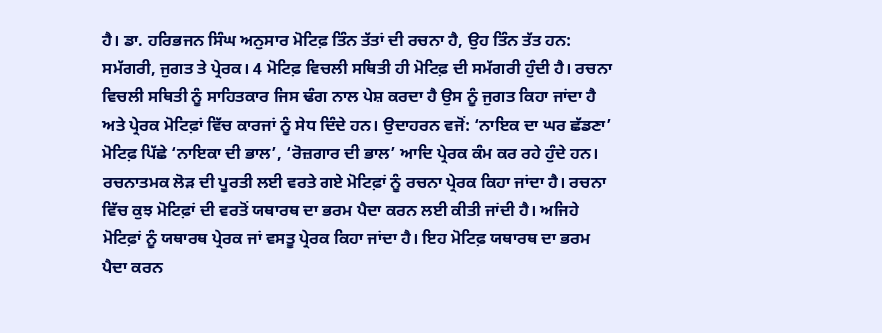ਹੈ। ਡਾ. ਹਰਿਭਜਨ ਸਿੰਘ ਅਨੁਸਾਰ ਮੋਟਿਫ਼ ਤਿੰਨ ਤੱਤਾਂ ਦੀ ਰਚਨਾ ਹੈ, ਉਹ ਤਿੰਨ ਤੱਤ ਹਨ: ਸਮੱਗਰੀ, ਜੁਗਤ ਤੇ ਪ੍ਰੇਰਕ। 4 ਮੋਟਿਫ਼ ਵਿਚਲੀ ਸਥਿਤੀ ਹੀ ਮੋਟਿਫ਼ ਦੀ ਸਮੱਗਰੀ ਹੁੰਦੀ ਹੈ। ਰਚਨਾ ਵਿਚਲੀ ਸਥਿਤੀ ਨੂੰ ਸਾਹਿਤਕਾਰ ਜਿਸ ਢੰਗ ਨਾਲ ਪੇਸ਼ ਕਰਦਾ ਹੈ ਉਸ ਨੂੰ ਜੁਗਤ ਕਿਹਾ ਜਾਂਦਾ ਹੈ ਅਤੇ ਪ੍ਰੇਰਕ ਮੋਟਿਫ਼ਾਂ ਵਿੱਚ ਕਾਰਜਾਂ ਨੂੰ ਸੇਧ ਦਿੰਦੇ ਹਨ। ਉਦਾਹਰਨ ਵਜੋਂ: ‘ਨਾਇਕ ਦਾ ਘਰ ਛੱਡਣਾ’ ਮੋਟਿਫ਼ ਪਿੱਛੇ ‘ਨਾਇਕਾ ਦੀ ਭਾਲ’, ‘ਰੋਜ਼ਗਾਰ ਦੀ ਭਾਲ’ ਆਦਿ ਪ੍ਰੇਰਕ ਕੰਮ ਕਰ ਰਹੇ ਹੁੰਦੇ ਹਨ।
ਰਚਨਾਤਮਕ ਲੋੜ ਦੀ ਪੂਰਤੀ ਲਈ ਵਰਤੇ ਗਏ ਮੋਟਿਫ਼ਾਂ ਨੂੰ ਰਚਨਾ ਪ੍ਰੇਰਕ ਕਿਹਾ ਜਾਂਦਾ ਹੈ। ਰਚਨਾ ਵਿੱਚ ਕੁਝ ਮੋਟਿਫ਼ਾਂ ਦੀ ਵਰਤੋਂ ਯਥਾਰਥ ਦਾ ਭਰਮ ਪੈਦਾ ਕਰਨ ਲਈ ਕੀਤੀ ਜਾਂਦੀ ਹੈ। ਅਜਿਹੇ ਮੋਟਿਫ਼ਾਂ ਨੂੰ ਯਥਾਰਥ ਪ੍ਰੇਰਕ ਜਾਂ ਵਸਤੂ ਪ੍ਰੇਰਕ ਕਿਹਾ ਜਾਂਦਾ ਹੈ। ਇਹ ਮੋਟਿਫ਼ ਯਥਾਰਥ ਦਾ ਭਰਮ ਪੈਦਾ ਕਰਨ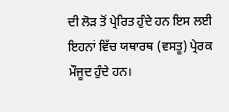ਦੀ ਲੋੜ ਤੋਂ ਪ੍ਰੇਰਿਤ ਹੁੰਦੇ ਹਨ ਇਸ ਲਈ ਇਹਨਾਂ ਵਿੱਚ ਯਥਾਰਥ (ਵਸਤੂ) ਪ੍ਰੇਰਕ ਮੌਜੂਦ ਹੁੰਦੇ ਹਨ।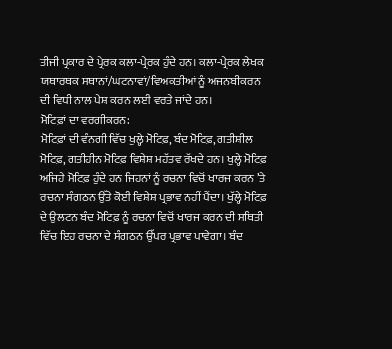ਤੀਜੀ ਪ੍ਰਕਾਰ ਦੇ ਪ੍ਰੇਰਕ ਕਲਾ-ਪ੍ਰੇਰਕ ਹੁੰਦੇ ਹਨ। ਕਲਾ-ਪ੍ਰੇਰਕ ਲੇਖਕ ਯਥਾਰਥਕ ਸਥਾਨਾਂ/ਘਟਨਾਵਾਂ/ਵਿਅਕਤੀਆਂ ਨੂੰ ਅਜਨਬੀਕਰਨ ਦੀ ਵਿਧੀ ਨਾਲ ਪੇਸ਼ ਕਰਨ ਲਈ ਵਰਤੇ ਜਾਂਦੇ ਹਨ।
ਮੋਟਿਫ਼ਾਂ ਦਾ ਵਰਗੀਕਰਨ:
ਮੋਟਿਫ਼ਾਂ ਦੀ ਵੰਨਗੀ ਵਿੱਚ ਖੁਲ੍ਹੇ ਮੋਟਿਫ਼, ਬੰਦ ਮੋਟਿਫ਼, ਗਤੀਸ਼ੀਲ ਮੋਟਿਫ਼, ਗਤੀਹੀਨ ਮੋਟਿਫ਼ ਵਿਸ਼ੇਸ਼ ਮਹੱਤਵ ਰੱਖਦੇ ਹਨ। ਖੁਲ੍ਹੇ ਮੋਟਿਫ਼ ਅਜਿਹੇ ਮੋਟਿਫ਼ ਹੁੰਦੇ ਹਨ ਜਿਹਨਾਂ ਨੂੰ ਰਚਨਾ ਵਿਚੋਂ ਖਾਰਜ ਕਰਨ ’ਤੇ ਰਚਨਾ ਸੰਗਠਨ ਉੱਤੇ ਕੋਈ ਵਿਸ਼ੇਸ਼ ਪ੍ਰਭਾਵ ਨਹੀਂ ਪੈਂਦਾ। ਖੁੱਲ੍ਹੇ ਮੋਟਿਫ਼ ਦੇ ਉਲਟਨ ਬੰਦ ਮੋਟਿਫ਼ ਨੂੰ ਰਚਨਾ ਵਿਚੋਂ ਖਾਰਜ ਕਰਨ ਦੀ ਸਥਿਤੀ ਵਿੱਚ ਇਹ ਰਚਨਾ ਦੇ ਸੰਗਠਨ ਉੱਪਰ ਪ੍ਰਭਾਵ ਪਾਵੇਗਾ। ਬੰਦ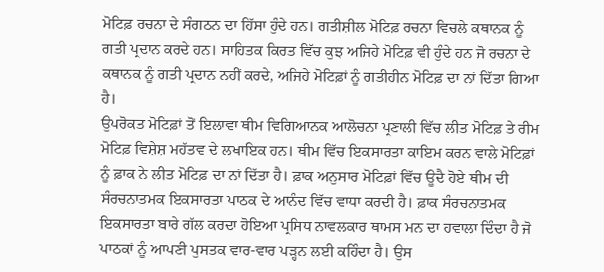ਮੋਟਿਫ਼ ਰਚਨਾ ਦੇ ਸੰਗਠਨ ਦਾ ਹਿੱਸਾ ਹੁੰਦੇ ਹਨ। ਗਤੀਸ਼ੀਲ ਮੋਟਿਫ਼ ਰਚਨਾ ਵਿਚਲੇ ਕਥਾਨਕ ਨੂੰ ਗਤੀ ਪ੍ਰਦਾਨ ਕਰਦੇ ਹਨ। ਸਾਹਿਤਕ ਕਿਰਤ ਵਿੱਚ ਕੁਝ ਅਜਿਹੇ ਮੋਟਿਫ਼ ਵੀ ਹੁੰਦੇ ਹਨ ਜੋ ਰਚਨਾ ਦੇ ਕਥਾਨਕ ਨੂੰ ਗਤੀ ਪ੍ਰਦਾਨ ਨਹੀਂ ਕਰਦੇ, ਅਜਿਹੇ ਮੋਟਿਫ਼ਾਂ ਨੂੰ ਗਤੀਹੀਨ ਮੋਟਿਫ਼ ਦਾ ਨਾਂ ਦਿੱਤਾ ਗਿਆ ਹੈ।
ਉਪਰੋਕਤ ਮੋਟਿਫ਼ਾਂ ਤੋਂ ਇਲਾਵਾ ਥੀਮ ਵਿਗਿਆਨਕ ਆਲੋਚਨਾ ਪ੍ਰਣਾਲੀ ਵਿੱਚ ਲੀਤ ਮੋਟਿਫ਼ ਤੇ ਰੀਮ ਮੋਟਿਫ਼ ਵਿਸ਼ੇਸ਼ ਮਹੱਤਵ ਦੇ ਲਖਾਇਕ ਹਨ। ਥੀਮ ਵਿੱਚ ਇਕਸਾਰਤਾ ਕਾਇਮ ਕਰਨ ਵਾਲੇ ਮੋਟਿਫ਼ਾਂ ਨੂੰ ਫ਼ਾਕ ਨੇ ਲੀਤ ਮੋਟਿਫ਼ ਦਾ ਨਾਂ ਦਿੱਤਾ ਹੈ। ਫ਼ਾਕ ਅਨੁਸਾਰ ਮੋਟਿਫ਼ਾਂ ਵਿੱਚ ਊਦੈ ਹੋਏ ਥੀਮ ਦੀ ਸੰਰਚਨਾਤਮਕ ਇਕਸਾਰਤਾ ਪਾਠਕ ਦੇ ਆਨੰਦ ਵਿੱਚ ਵਾਧਾ ਕਰਦੀ ਹੈ। ਫ਼ਾਕ ਸੰਰਚਨਾਤਮਕ ਇਕਸਾਰਤਾ ਬਾਰੇ ਗੱਲ ਕਰਦਾ ਹੋਇਆ ਪ੍ਰਸਿਧ ਨਾਵਲਕਾਰ ਥਾਮਸ ਮਨ ਦਾ ਹਵਾਲਾ ਦਿੰਦਾ ਹੈ ਜੋ ਪਾਠਕਾਂ ਨੂੰ ਆਪਣੀ ਪੁਸਤਕ ਵਾਰ-ਵਾਰ ਪੜ੍ਹਨ ਲਈ ਕਹਿੰਦਾ ਹੈ। ਉਸ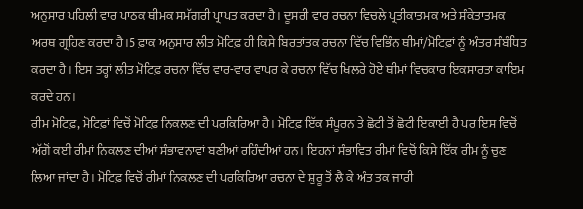ਅਨੁਸਾਰ ਪਹਿਲੀ ਵਾਰ ਪਾਠਕ ਥੀਮਕ ਸਮੱਗਰੀ ਪ੍ਰਾਪਤ ਕਰਦਾ ਹੈ। ਦੂਸਰੀ ਵਾਰ ਰਚਨਾ ਵਿਚਲੇ ਪ੍ਰਤੀਕਾਤਮਕ ਅਤੇ ਸੰਕੇਤਾਤਮਕ ਅਰਥ ਗ੍ਰਹਿਣ ਕਰਦਾ ਹੈ।5 ਫ਼ਾਕ ਅਨੁਸਾਰ ਲੀਤ ਮੋਟਿਫ਼ ਹੀ ਕਿਸੇ ਬਿਰਤਾਂਤਕ ਰਚਨਾ ਵਿੱਚ ਵਿਭਿੰਨ ਥੀਮਾਂ/ਮੋਟਿਫ਼ਾਂ ਨੂੰ ਅੰਤਰ ਸੰਬੰਧਿਤ ਕਰਦਾ ਹੈ। ਇਸ ਤਰ੍ਹਾਂ ਲੀਤ ਮੋਟਿਫ਼ ਰਚਨਾ ਵਿੱਚ ਵਾਰ-ਵਾਰ ਵਾਪਰ ਕੇ ਰਚਨਾ ਵਿੱਚ ਖਿਲਰੇ ਹੋਏ ਥੀਮਾਂ ਵਿਚਕਾਰ ਇਕਸਾਰਤਾ ਕਾਇਮ ਕਰਦੇ ਹਨ।
ਰੀਮ ਮੋਟਿਫ਼, ਮੋਟਿਫ਼ਾਂ ਵਿਚੋਂ ਮੋਟਿਫ਼ ਨਿਕਲਣ ਦੀ ਪਰਕਿਰਿਆ ਹੈ। ਮੋਟਿਫ਼ ਇੱਕ ਸੰਪੂਰਨ ਤੇ ਛੋਟੀ ਤੋਂ ਛੋਟੀ ਇਕਾਈ ਹੈ ਪਰ ਇਸ ਵਿਚੋਂ ਅੱਗੋਂ ਕਈ ਰੀਮਾਂ ਨਿਕਲਣ ਦੀਆਂ ਸੰਭਾਵਨਾਵਾਂ ਬਣੀਆਂ ਰਹਿੰਦੀਆਂ ਹਨ। ਇਹਨਾਂ ਸੰਭਾਵਿਤ ਰੀਮਾਂ ਵਿਚੋਂ ਕਿਸੇ ਇੱਕ ਰੀਮ ਨੂੰ ਚੁਣ ਲਿਆ ਜਾਂਦਾ ਹੈ। ਮੋਟਿਫ਼ ਵਿਚੋਂ ਰੀਮਾਂ ਨਿਕਲਣ ਦੀ ਪਰਕਿਰਿਆ ਰਚਨਾ ਦੇ ਸ਼ੁਰੂ ਤੋਂ ਲੈ ਕੇ ਅੰਤ ਤਕ ਜਾਰੀ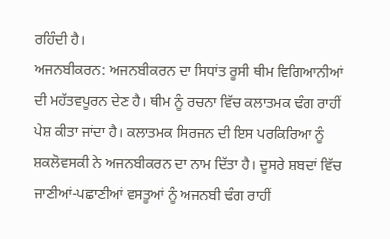ਰਹਿੰਦੀ ਹੈ।
ਅਜਨਬੀਕਰਨ: ਅਜਨਬੀਕਰਨ ਦਾ ਸਿਧਾਂਤ ਰੂਸੀ ਥੀਮ ਵਿਗਿਆਨੀਆਂ ਦੀ ਮਹੱਤਵਪੂਰਨ ਦੇਣ ਹੈ। ਥੀਮ ਨੂੰ ਰਚਨਾ ਵਿੱਚ ਕਲਾਤਮਕ ਢੰਗ ਰਾਹੀਂ ਪੇਸ਼ ਕੀਤਾ ਜਾਂਦਾ ਹੈ। ਕਲਾਤਮਕ ਸਿਰਜਨ ਦੀ ਇਸ ਪਰਕਿਰਿਆ ਨੂੰ ਸ਼ਕਲੋਵਸਕੀ ਨੇ ਅਜਨਬੀਕਰਨ ਦਾ ਨਾਮ ਦਿੱਤਾ ਹੈ। ਦੂਸਰੇ ਸ਼ਬਦਾਂ ਵਿੱਚ ਜਾਣੀਆਂ-ਪਛਾਣੀਆਂ ਵਸਤੂਆਂ ਨੂੰ ਅਜਨਬੀ ਢੰਗ ਰਾਹੀਂ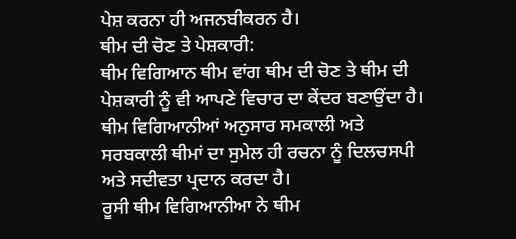ਪੇਸ਼ ਕਰਨਾ ਹੀ ਅਜਨਬੀਕਰਨ ਹੈ।
ਥੀਮ ਦੀ ਚੋਣ ਤੇ ਪੇਸ਼ਕਾਰੀ:
ਥੀਮ ਵਿਗਿਆਨ ਥੀਮ ਵਾਂਗ ਥੀਮ ਦੀ ਚੋਣ ਤੇ ਥੀਮ ਦੀ ਪੇਸ਼ਕਾਰੀ ਨੂੰ ਵੀ ਆਪਣੇ ਵਿਚਾਰ ਦਾ ਕੇਂਦਰ ਬਣਾਉਂਦਾ ਹੈ। ਥੀਮ ਵਿਗਿਆਨੀਆਂ ਅਨੁਸਾਰ ਸਮਕਾਲੀ ਅਤੇ ਸਰਬਕਾਲੀ ਥੀਮਾਂ ਦਾ ਸੁਮੇਲ ਹੀ ਰਚਨਾ ਨੂੰ ਦਿਲਚਸਪੀ ਅਤੇ ਸਦੀਵਤਾ ਪ੍ਰਦਾਨ ਕਰਦਾ ਹੈ।
ਰੂਸੀ ਥੀਮ ਵਿਗਿਆਨੀਆ ਨੇ ਥੀਮ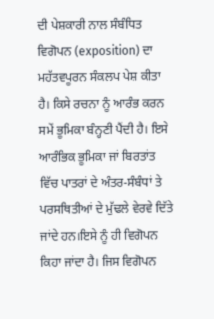ਦੀ ਪੇਸ਼ਕਾਰੀ ਨਾਲ ਸੰਬੰਧਿਤ ਵਿਗੋਪਨ (exposition) ਦਾ ਮਹੱਤਵਪੂਰਨ ਸੰਕਲਪ ਪੇਸ਼ ਕੀਤਾ ਹੈ। ਕਿਸੇ ਰਚਨਾ ਨੂੰ ਆਰੰਭ ਕਰਨ ਸਮੇਂ ਭੂਮਿਕਾ ਬੰਨ੍ਹਣੀ ਪੈਂਦੀ ਹੈ। ਇਸੇ ਆਰੰਭਿਕ ਭੂਮਿਕਾ ਜਾਂ ਬਿਰਤਾਂਤ ਵਿੱਚ ਪਾਤਰਾਂ ਦੇ ਅੰਤਰ-ਸੰਬੰਧਾਂ ਤੇ ਪਰਸਥਿਤੀਆਂ ਦੇ ਮੁੱਢਲੇ ਵੇਰਵੇ ਦਿੱਤੇ ਜਾਂਦੇ ਹਨ।ਇਸੇ ਨੂੰ ਹੀ ਵਿਗੋਪਨ ਕਿਹਾ ਜਾਂਦਾ ਹੈ। ਜਿਸ ਵਿਗੋਪਨ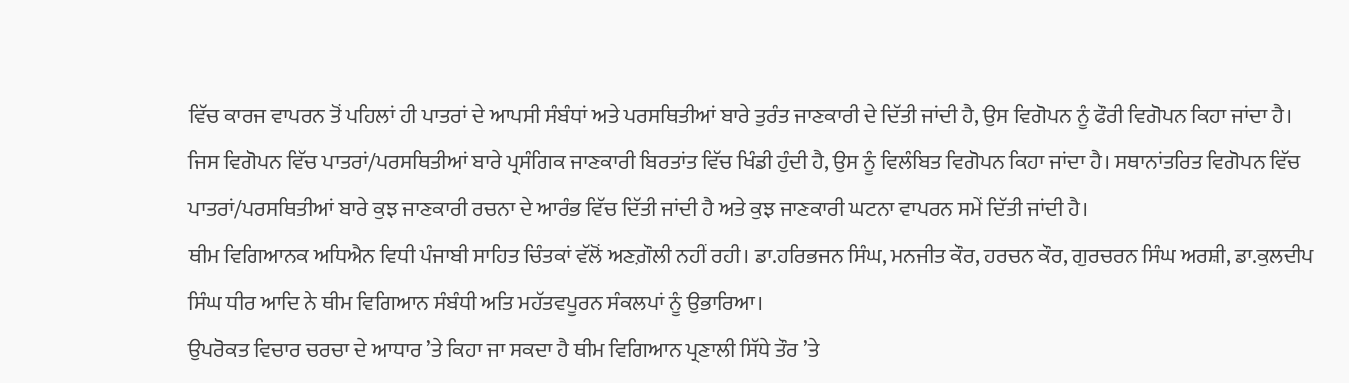ਵਿੱਚ ਕਾਰਜ ਵਾਪਰਨ ਤੋਂ ਪਹਿਲਾਂ ਹੀ ਪਾਤਰਾਂ ਦੇ ਆਪਸੀ ਸੰਬੰਧਾਂ ਅਤੇ ਪਰਸਥਿਤੀਆਂ ਬਾਰੇ ਤੁਰੰਤ ਜਾਣਕਾਰੀ ਦੇ ਦਿੱਤੀ ਜਾਂਦੀ ਹੈ, ਉਸ ਵਿਗੋਪਨ ਨੂੰ ਫੌਰੀ ਵਿਗੋਪਨ ਕਿਹਾ ਜਾਂਦਾ ਹੈ। ਜਿਸ ਵਿਗੋਪਨ ਵਿੱਚ ਪਾਤਰਾਂ/ਪਰਸਥਿਤੀਆਂ ਬਾਰੇ ਪ੍ਰਸੰਗਿਕ ਜਾਣਕਾਰੀ ਬਿਰਤਾਂਤ ਵਿੱਚ ਖਿੰਡੀ ਹੁੰਦੀ ਹੈ, ਉਸ ਨੂੰ ਵਿਲੰਬਿਤ ਵਿਗੋਪਨ ਕਿਹਾ ਜਾਂਦਾ ਹੈ। ਸਥਾਨਾਂਤਰਿਤ ਵਿਗੋਪਨ ਵਿੱਚ ਪਾਤਰਾਂ/ਪਰਸਥਿਤੀਆਂ ਬਾਰੇ ਕੁਝ ਜਾਣਕਾਰੀ ਰਚਨਾ ਦੇ ਆਰੰਭ ਵਿੱਚ ਦਿੱਤੀ ਜਾਂਦੀ ਹੈ ਅਤੇ ਕੁਝ ਜਾਣਕਾਰੀ ਘਟਨਾ ਵਾਪਰਨ ਸਮੇਂ ਦਿੱਤੀ ਜਾਂਦੀ ਹੈ।
ਥੀਮ ਵਿਗਿਆਨਕ ਅਧਿਐਨ ਵਿਧੀ ਪੰਜਾਬੀ ਸਾਹਿਤ ਚਿੰਤਕਾਂ ਵੱਲੋਂ ਅਣਗ਼ੌਲੀ ਨਹੀਂ ਰਹੀ। ਡਾ.ਹਰਿਭਜਨ ਸਿੰਘ, ਮਨਜੀਤ ਕੌਰ, ਹਰਚਨ ਕੌਰ, ਗੁਰਚਰਨ ਸਿੰਘ ਅਰਸ਼ੀ, ਡਾ.ਕੁਲਦੀਪ ਸਿੰਘ ਧੀਰ ਆਦਿ ਨੇ ਥੀਮ ਵਿਗਿਆਨ ਸੰਬੰਧੀ ਅਤਿ ਮਹੱਤਵਪੂਰਨ ਸੰਕਲਪਾਂ ਨੂੰ ਉਭਾਰਿਆ।
ਉਪਰੋਕਤ ਵਿਚਾਰ ਚਰਚਾ ਦੇ ਆਧਾਰ ’ਤੇ ਕਿਹਾ ਜਾ ਸਕਦਾ ਹੈ ਥੀਮ ਵਿਗਿਆਨ ਪ੍ਰਣਾਲੀ ਸਿੱਧੇ ਤੌਰ ’ਤੇ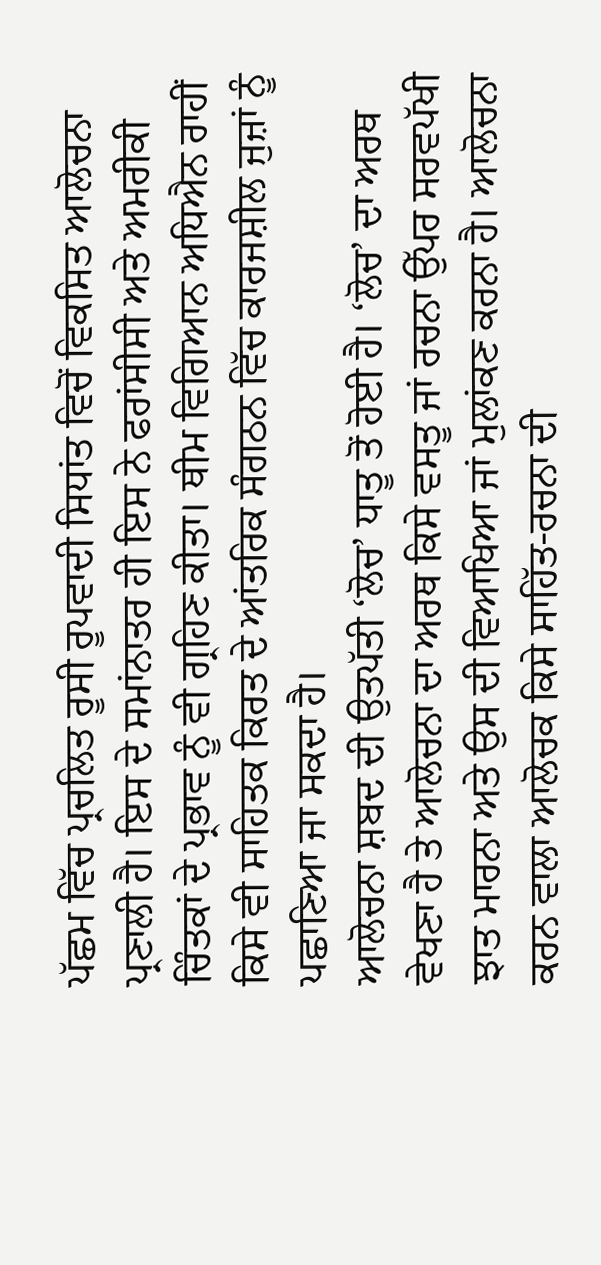ਪੱਛਮ ਵਿੱਚ ਪ੍ਰਚਲਿਤ ਰੂਸੀ ਰੂਪਵਾਦੀ ਸਿਧਾਂਤ ਵਿਚੋਂ ਵਿਕਸਿਤ ਆਲੋਚਨਾ ਪ੍ਰਣਾਲੀ ਹੈ। ਇਸ ਦੇ ਸਮਾਂਨਾਤਰ ਹੀ ਇਸ ਨੇ ਫਰਾਂਸੀਸੀ ਅਤੇ ਅਮਰੀਕੀ ਚਿੰਤਕਾਂ ਦੇ ਪ੍ਰਭਾਵ ਨੂੰ ਵੀ ਗ੍ਰਹਿਣ ਕੀਤਾ। ਥੀਮ ਵਿਗਿਆਨ ਅਧਿਐਨ ਰਾਹੀਂ ਕਿਸੇ ਵੀ ਸਾਹਿਤਕ ਕਿਰਤ ਦੇ ਆਂਤਰਿਕ ਸੰਗਠਨ ਵਿੱਚ ਕਾਰਜਸ਼ੀਲ ਜੁਜ਼ਾਂ ਨੂੰ ਪਛਾਣਿਆ ਜਾ ਸਕਦਾ ਹੈ।
ਆਲੋਚਨਾ ਸ਼ਬਦ ਦੀ ਉਤਪੱਤੀ ‘ਲੋਚ’ ਧਾਤੂ ਤੋਂ ਹੋਈ ਹੈ। ‘ਲੋਚ’ ਦਾ ਅਰਥ ਵੇਖਣਾ ਹੈ ਤੇ ਆਲੋਚਨਾ ਦਾ ਅਰਥ ਕਿਸੇ ਵਸਤੂ ਜਾਂ ਰਚਨਾ ਉੱਪਰ ਸਰਵਪੱਖੀ ਝਾਤ ਮਾਰਨਾ ਅਤੇ ਉਸ ਦੀ ਵਿਆਖਿਆ ਜਾਂ ਮੁਲਾਂਕਣ ਕਰਨਾ ਹੈ। ਆਲੋਚਨਾ ਕਰਨ ਵਾਲਾ ਆਲੋਚਕ ਕਿਸੇ ਸਾਹਿੱਤ-ਰਚਨਾ ਦੀ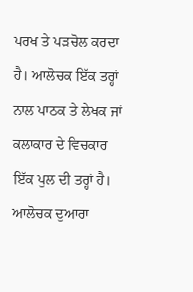ਪਰਖ ਤੇ ਪੜਚੋਲ ਕਰਦਾ ਹੈ। ਆਲੋਚਕ ਇੱਕ ਤਰ੍ਹਾਂ ਨਾਲ ਪਾਠਕ ਤੇ ਲੇਖਕ ਜਾਂ ਕਲਾਕਾਰ ਦੇ ਵਿਚਕਾਰ ਇੱਕ ਪੁਲ ਦੀ ਤਰ੍ਹਾਂ ਹੈ। ਆਲੋਚਕ ਦੁਆਰਾ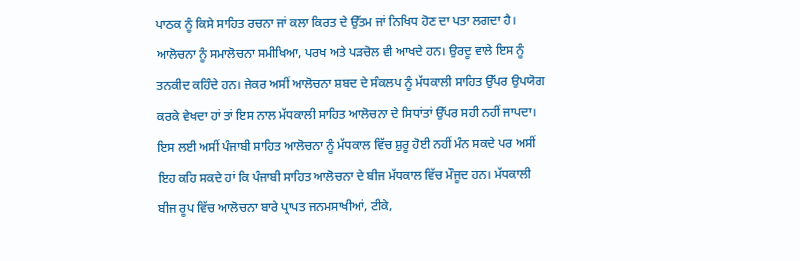ਪਾਠਕ ਨੂੰ ਕਿਸੇ ਸਾਹਿਤ ਰਚਨਾ ਜਾਂ ਕਲਾ ਕਿਰਤ ਦੇ ਉੱਤਮ ਜਾਂ ਨਿਖਿਧ ਹੋਣ ਦਾ ਪਤਾ ਲਗਦਾ ਹੈ। ਆਲੋਚਨਾ ਨੂੰ ਸਮਾਲੋਚਨਾ ਸਮੀਖਿਆ, ਪਰਖ ਅਤੇ ਪੜਚੋਲ ਵੀ ਆਖਦੇ ਹਨ। ਉਰਦੂ ਵਾਲੇ ਇਸ ਨੂੰ ਤਨਕੀਦ ਕਹਿੰਦੇ ਹਨ। ਜੇਕਰ ਅਸੀਂ ਆਲੋਚਨਾ ਸ਼ਬਦ ਦੇ ਸੰਕਲਪ ਨੂੰ ਮੱਧਕਾਲੀ ਸਾਹਿਤ ਉੱਪਰ ਉਪਯੋਗ ਕਰਕੇ ਵੇਖਦਾ ਹਾਂ ਤਾਂ ਇਸ ਨਾਲ ਮੱਧਕਾਲੀ ਸਾਹਿਤ ਆਲੋਚਨਾ ਦੇ ਸਿਧਾਂਤਾਂ ਉੱਪਰ ਸਹੀ ਨਹੀਂ ਜਾਪਦਾ। ਇਸ ਲਈ ਅਸੀਂ ਪੰਜਾਬੀ ਸਾਹਿਤ ਆਲੋਚਨਾ ਨੂੰ ਮੱਧਕਾਲ ਵਿੱਚ ਸ਼ੁਰੂ ਹੋਈ ਨਹੀਂ ਮੰਨ ਸਕਦੇ ਪਰ ਅਸੀਂ ਇਹ ਕਹਿ ਸਕਦੇ ਹਾਂ ਕਿ ਪੰਜਾਬੀ ਸਾਹਿਤ ਆਲੋਚਨਾ ਦੇ ਬੀਜ ਮੱਧਕਾਲ ਵਿੱਚ ਮੌਜੂਦ ਹਨ। ਮੱਧਕਾਲੀ ਬੀਜ ਰੂਪ ਵਿੱਚ ਆਲੋਚਨਾ ਬਾਰੇ ਪ੍ਰਾਪਤ ਜਨਮਸਾਖੀਆਂ, ਟੀਕੇ,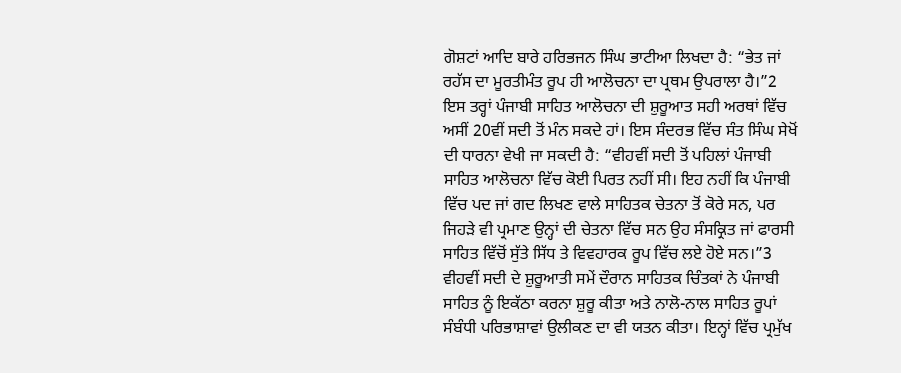ਗੋਸ਼ਟਾਂ ਆਦਿ ਬਾਰੇ ਹਰਿਭਜਨ ਸਿੰਘ ਭਾਟੀਆ ਲਿਖਦਾ ਹੈ: “ਭੇਤ ਜਾਂ ਰਹੱਸ ਦਾ ਮੂਰਤੀਮੰਤ ਰੂਪ ਹੀ ਆਲੋਚਨਾ ਦਾ ਪ੍ਰਥਮ ਉਪਰਾਲਾ ਹੈ।”2
ਇਸ ਤਰ੍ਹਾਂ ਪੰਜਾਬੀ ਸਾਹਿਤ ਆਲੋਚਨਾ ਦੀ ਸ਼ੁਰੂਆਤ ਸਹੀ ਅਰਥਾਂ ਵਿੱਚ ਅਸੀਂ 20ਵੀਂ ਸਦੀ ਤੋਂ ਮੰਨ ਸਕਦੇ ਹਾਂ। ਇਸ ਸੰਦਰਭ ਵਿੱਚ ਸੰਤ ਸਿੰਘ ਸੇਖੋਂ ਦੀ ਧਾਰਨਾ ਵੇਖੀ ਜਾ ਸਕਦੀ ਹੈ: “ਵੀਹਵੀਂ ਸਦੀ ਤੋਂ ਪਹਿਲਾਂ ਪੰਜਾਬੀ ਸਾਹਿਤ ਆਲੋਚਨਾ ਵਿੱਚ ਕੋਈ ਪਿਰਤ ਨਹੀਂ ਸੀ। ਇਹ ਨਹੀਂ ਕਿ ਪੰਜਾਬੀ ਵਿੱਚ ਪਦ ਜਾਂ ਗਦ ਲਿਖਣ ਵਾਲੇ ਸਾਹਿਤਕ ਚੇਤਨਾ ਤੋਂ ਕੋਰੇ ਸਨ, ਪਰ ਜਿਹੜੇ ਵੀ ਪ੍ਰਮਾਣ ਉਨ੍ਹਾਂ ਦੀ ਚੇਤਨਾ ਵਿੱਚ ਸਨ ਉਹ ਸੰਸਕ੍ਰਿਤ ਜਾਂ ਫਾਰਸੀ ਸਾਹਿਤ ਵਿੱਚੋਂ ਸੁੱਤੇ ਸਿੱਧ ਤੇ ਵਿਵਹਾਰਕ ਰੂਪ ਵਿੱਚ ਲਏ ਹੋਏ ਸਨ।”3
ਵੀਹਵੀਂ ਸਦੀ ਦੇ ਸ਼ੁਰੂਆਤੀ ਸਮੇਂ ਦੌਰਾਨ ਸਾਹਿਤਕ ਚਿੰਤਕਾਂ ਨੇ ਪੰਜਾਬੀ ਸਾਹਿਤ ਨੂੰ ਇਕੱਠਾ ਕਰਨਾ ਸ਼ੁਰੂ ਕੀਤਾ ਅਤੇ ਨਾਲੋ-ਨਾਲ ਸਾਹਿਤ ਰੂਪਾਂ ਸੰਬੰਧੀ ਪਰਿਭਾਸ਼ਾਵਾਂ ਉਲੀਕਣ ਦਾ ਵੀ ਯਤਨ ਕੀਤਾ। ਇਨ੍ਹਾਂ ਵਿੱਚ ਪ੍ਰਮੁੱਖ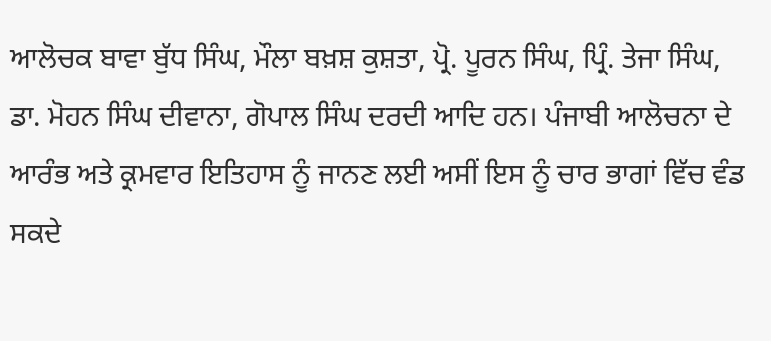ਆਲੋਚਕ ਬਾਵਾ ਬੁੱਧ ਸਿੰਘ, ਮੌਲਾ ਬਖ਼ਸ਼ ਕੁਸ਼ਤਾ, ਪ੍ਰੋ. ਪੂਰਨ ਸਿੰਘ, ਪ੍ਰਿੰ. ਤੇਜਾ ਸਿੰਘ, ਡਾ. ਮੋਹਨ ਸਿੰਘ ਦੀਵਾਨਾ, ਗੋਪਾਲ ਸਿੰਘ ਦਰਦੀ ਆਦਿ ਹਨ। ਪੰਜਾਬੀ ਆਲੋਚਨਾ ਦੇ ਆਰੰਭ ਅਤੇ ਕ੍ਰਮਵਾਰ ਇਤਿਹਾਸ ਨੂੰ ਜਾਨਣ ਲਈ ਅਸੀਂ ਇਸ ਨੂੰ ਚਾਰ ਭਾਗਾਂ ਵਿੱਚ ਵੰਡ ਸਕਦੇ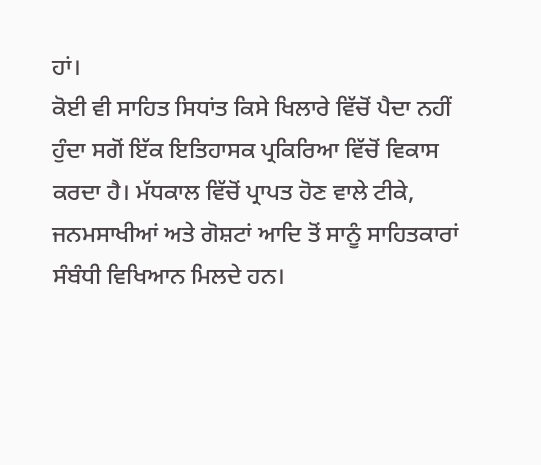ਹਾਂ।
ਕੋਈ ਵੀ ਸਾਹਿਤ ਸਿਧਾਂਤ ਕਿਸੇ ਖਿਲਾਰੇ ਵਿੱਚੋਂ ਪੈਦਾ ਨਹੀਂ ਹੁੰਦਾ ਸਗੋਂ ਇੱਕ ਇਤਿਹਾਸਕ ਪ੍ਰਕਿਰਿਆ ਵਿੱਚੋਂ ਵਿਕਾਸ ਕਰਦਾ ਹੈ। ਮੱਧਕਾਲ ਵਿੱਚੋਂ ਪ੍ਰਾਪਤ ਹੋਣ ਵਾਲੇ ਟੀਕੇ, ਜਨਮਸਾਖੀਆਂ ਅਤੇ ਗੋਸ਼ਟਾਂ ਆਦਿ ਤੋਂ ਸਾਨੂੰ ਸਾਹਿਤਕਾਰਾਂ ਸੰਬੰਧੀ ਵਿਖਿਆਨ ਮਿਲਦੇ ਹਨ।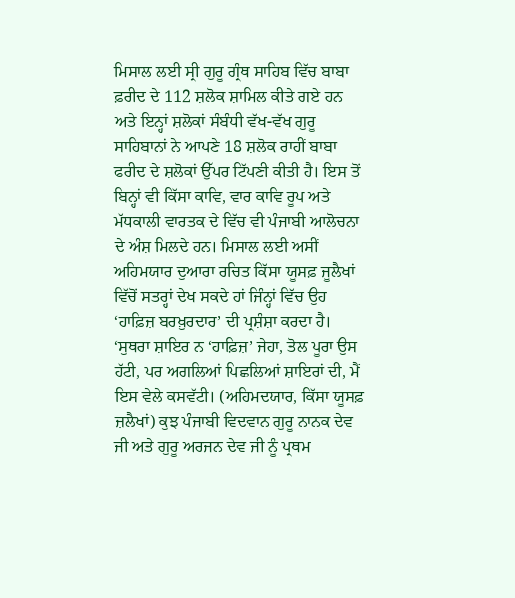ਮਿਸਾਲ ਲਈ ਸ੍ਰੀ ਗੁਰੂ ਗ੍ਰੰਥ ਸਾਹਿਬ ਵਿੱਚ ਬਾਬਾ ਫ਼ਰੀਦ ਦੇ 112 ਸ਼ਲੋਕ ਸ਼ਾਮਿਲ ਕੀਤੇ ਗਏ ਹਨ ਅਤੇ ਇਨ੍ਹਾਂ ਸ਼ਲੋਕਾਂ ਸੰਬੰਧੀ ਵੱਖ-ਵੱਖ ਗੁਰੂ ਸਾਹਿਬਾਨਾਂ ਨੇ ਆਪਣੇ 18 ਸ਼ਲੋਕ ਰਾਹੀਂ ਬਾਬਾ ਫਰੀਦ ਦੇ ਸ਼ਲੋਕਾਂ ਉੱਪਰ ਟਿੱਪਣੀ ਕੀਤੀ ਹੈ। ਇਸ ਤੋਂ ਬਿਨ੍ਹਾਂ ਵੀ ਕਿੱਸਾ ਕਾਵਿ, ਵਾਰ ਕਾਵਿ ਰੂਪ ਅਤੇ ਮੱਧਕਾਲੀ ਵਾਰਤਕ ਦੇ ਵਿੱਚ ਵੀ ਪੰਜਾਬੀ ਆਲੋਚਨਾ ਦੇ ਅੰਸ਼ ਮਿਲਦੇ ਹਨ। ਮਿਸਾਲ ਲਈ ਅਸੀਂ ਅਹਿਮਯਾਰ ਦੁਆਰਾ ਰਚਿਤ ਕਿੱਸਾ ਯੂਸਫ਼ ਜੂਲੈਖਾਂ ਵਿੱਚੋਂ ਸਤਰ੍ਹਾਂ ਦੇਖ ਸਕਦੇ ਹਾਂ ਜਿੰਨ੍ਹਾਂ ਵਿੱਚ ਉਹ ‘ਹਾਫ਼ਿਜ਼ ਬਰਖ਼ੁਰਦਾਰ’ ਦੀ ਪ੍ਰਸ਼ੰਸ਼ਾ ਕਰਦਾ ਹੈ। ‘ਸੁਥਰਾ ਸ਼ਾਇਰ ਨ ‘ਹਾਫ਼ਿਜ਼’ ਜੇਹਾ, ਤੋਲ ਪੂਰਾ ਉਸ ਹੱਟੀ, ਪਰ ਅਗਲਿਆਂ ਪਿਛਲਿਆਂ ਸ਼ਾਇਰਾਂ ਦੀ, ਮੈਂ ਇਸ ਵੇਲੇ ਕਸਵੱਟੀ। (ਅਹਿਮਦਯਾਰ, ਕਿੱਸਾ ਯੂਸਫ਼ ਜ਼ਲੈਖਾਂ) ਕੁਝ ਪੰਜਾਬੀ ਵਿਦਵਾਨ ਗੁਰੂ ਨਾਨਕ ਦੇਵ ਜੀ ਅਤੇ ਗੁਰੂ ਅਰਜਨ ਦੇਵ ਜੀ ਨੂੰ ਪ੍ਰਥਮ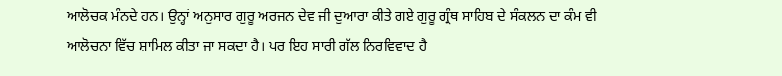ਆਲੋਚਕ ਮੰਨਦੇ ਹਨ। ਉਨ੍ਹਾਂ ਅਨੁਸਾਰ ਗੁਰੂ ਅਰਜਨ ਦੇਵ ਜੀ ਦੁਆਰਾ ਕੀਤੇ ਗਏ ਗੁਰੂ ਗ੍ਰੰਥ ਸਾਹਿਬ ਦੇ ਸੰਕਲਨ ਦਾ ਕੰਮ ਵੀ ਆਲੋਚਨਾ ਵਿੱਚ ਸ਼ਾਮਿਲ ਕੀਤਾ ਜਾ ਸਕਦਾ ਹੈ। ਪਰ ਇਹ ਸਾਰੀ ਗੱਲ ਨਿਰਵਿਵਾਦ ਹੈ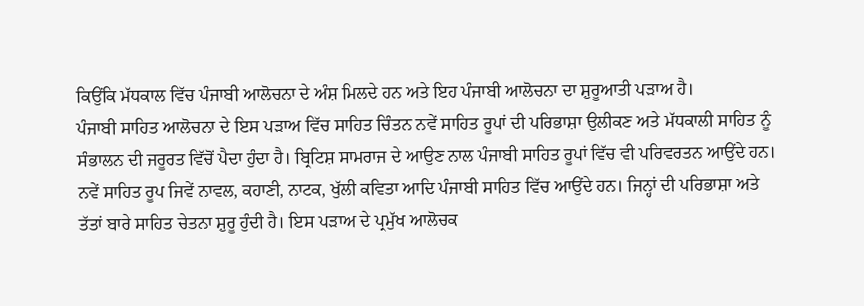ਕਿਉਂਕਿ ਮੱਧਕਾਲ ਵਿੱਚ ਪੰਜਾਬੀ ਆਲੋਚਨਾ ਦੇ ਅੰਸ਼ ਮਿਲਦੇ ਹਨ ਅਤੇ ਇਹ ਪੰਜਾਬੀ ਆਲੋਚਨਾ ਦਾ ਸ਼ੁਰੂਆਤੀ ਪੜਾਅ ਹੈ।
ਪੰਜਾਬੀ ਸਾਹਿਤ ਆਲੋਚਨਾ ਦੇ ਇਸ ਪੜਾਅ ਵਿੱਚ ਸਾਹਿਤ ਚਿੰਤਨ ਨਵੇਂ ਸਾਹਿਤ ਰੂਪਾਂ ਦੀ ਪਰਿਭਾਸ਼ਾ ਉਲੀਕਣ ਅਤੇ ਮੱਧਕਾਲੀ ਸਾਹਿਤ ਨੂੰ ਸੰਭਾਲਨ ਦੀ ਜਰੂਰਤ ਵਿੱਚੋਂ ਪੈਦਾ ਹੁੰਦਾ ਹੈ। ਬ੍ਰਿਟਿਸ਼ ਸਾਮਰਾਜ ਦੇ ਆਉਣ ਨਾਲ ਪੰਜਾਬੀ ਸਾਹਿਤ ਰੂਪਾਂ ਵਿੱਚ ਵੀ ਪਰਿਵਰਤਨ ਆਉਂਦੇ ਹਨ। ਨਵੇਂ ਸਾਹਿਤ ਰੂਪ ਜਿਵੇਂ ਨਾਵਲ, ਕਹਾਣੀ, ਨਾਟਕ, ਖੁੱਲੀ ਕਵਿਤਾ ਆਦਿ ਪੰਜਾਬੀ ਸਾਹਿਤ ਵਿੱਚ ਆਉਂਦੇ ਹਨ। ਜਿਨ੍ਹਾਂ ਦੀ ਪਰਿਭਾਸ਼ਾ ਅਤੇ ਤੱਤਾਂ ਬਾਰੇ ਸਾਹਿਤ ਚੇਤਨਾ ਸ਼ੁਰੂ ਹੁੰਦੀ ਹੈ। ਇਸ ਪੜਾਅ ਦੇ ਪ੍ਰਮੁੱਖ ਆਲੋਚਕ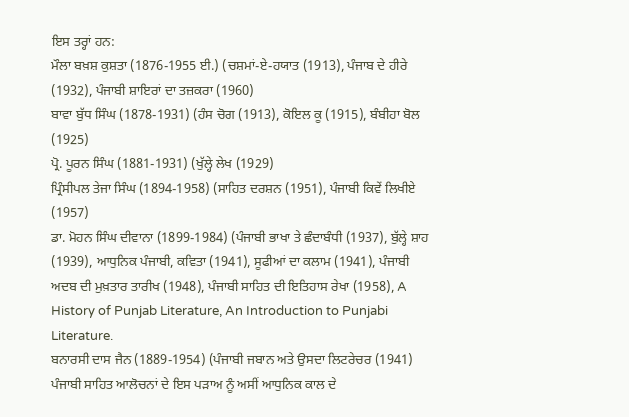ਇਸ ਤਰ੍ਹਾਂ ਹਨ:
ਮੌਲਾ ਬਖ਼ਸ਼ ਕੁਸ਼ਤਾ (1876-1955 ਈ.) (ਚਸ਼ਮਾਂ-ਏ-ਹਯਾਤ (1913), ਪੰਜਾਬ ਦੇ ਹੀਰੇ (1932), ਪੰਜਾਬੀ ਸ਼ਾਇਰਾਂ ਦਾ ਤਜ਼ਕਰਾ (1960)
ਬਾਵਾ ਬੁੱਧ ਸਿੰਘ (1878-1931) (ਹੰਸ ਚੋਗ (1913), ਕੋਇਲ ਕੂ (1915), ਬੰਬੀਹਾ ਬੋਲ (1925)
ਪ੍ਰੋ. ਪੂਰਨ ਸਿੰਘ (1881-1931) (ਖੁੱਲ੍ਹੇ ਲੇਖ (1929)
ਪ੍ਰਿੰਸੀਪਲ ਤੇਜਾ ਸਿੰਘ (1894-1958) (ਸਾਹਿਤ ਦਰਸ਼ਨ (1951), ਪੰਜਾਬੀ ਕਿਵੇਂ ਲਿਖੀਏ (1957)
ਡਾ. ਮੋਹਨ ਸਿੰਘ ਦੀਵਾਨਾ (1899-1984) (ਪੰਜਾਬੀ ਭਾਖਾ ਤੇ ਛੰਦਾਬੰਧੀ (1937), ਬੁੱਲ੍ਹੇ ਸ਼ਾਹ (1939), ਆਧੁਨਿਕ ਪੰਜਾਬੀ, ਕਵਿਤਾ (1941), ਸੂਫੀਆਂ ਦਾ ਕਲਾਮ (1941), ਪੰਜਾਬੀ ਅਦਬ ਦੀ ਮੁਖ਼ਤਾਰ ਤਾਰੀਖ (1948), ਪੰਜਾਬੀ ਸਾਹਿਤ ਦੀ ਇਤਿਹਾਸ ਰੇਖਾ (1958), A History of Punjab Literature, An Introduction to Punjabi Literature.
ਬਨਾਰਸੀ ਦਾਸ ਜੈਨ (1889-1954) (ਪੰਜਾਬੀ ਜਬਾਨ ਅਤੇ ਉਸਦਾ ਲਿਟਰੇਚਰ (1941)
ਪੰਜਾਬੀ ਸਾਹਿਤ ਆਲੋਚਨਾਂ ਦੇ ਇਸ ਪੜਾਅ ਨੂੰ ਅਸੀਂ ਆਧੁਨਿਕ ਕਾਲ ਦੇ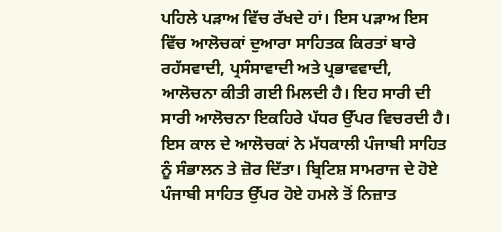ਪਹਿਲੇ ਪੜਾਅ ਵਿੱਚ ਰੱਖਦੇ ਹਾਂ। ਇਸ ਪੜਾਅ ਇਸ ਵਿੱਚ ਆਲੋਚਕਾਂ ਦੁਆਰਾ ਸਾਹਿਤਕ ਕਿਰਤਾਂ ਬਾਰੇ ਰਹੱਸਵਾਦੀ, ਪ੍ਰਸੰਸਾਵਾਦੀ ਅਤੇ ਪ੍ਰਭਾਵਵਾਦੀ, ਆਲੋਚਨਾ ਕੀਤੀ ਗਈ ਮਿਲਦੀ ਹੈ। ਇਹ ਸਾਰੀ ਦੀ ਸਾਰੀ ਆਲੋਚਨਾ ਇਕਹਿਰੇ ਪੱਧਰ ਉੱਪਰ ਵਿਚਰਦੀ ਹੈ। ਇਸ ਕਾਲ ਦੇ ਆਲੋਚਕਾਂ ਨੇ ਮੱਧਕਾਲੀ ਪੰਜਾਬੀ ਸਾਹਿਤ ਨੂੰ ਸੰਭਾਲਨ ਤੇ ਜ਼ੋਰ ਦਿੱਤਾ। ਬ੍ਰਿਟਿਸ਼ ਸਾਮਰਾਜ ਦੇ ਹੋਏ ਪੰਜਾਬੀ ਸਾਹਿਤ ਉੱਪਰ ਹੋਏ ਹਮਲੇ ਤੋਂ ਨਿਜ਼ਾਤ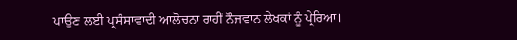ਪਾਉਣ ਲਈ ਪ੍ਰਸੰਸਾਵਾਦੀ ਆਲੋਚਨਾ ਰਾਹੀਂ ਨੌਜਵਾਨ ਲੇਖਕਾਂ ਨੂੰ ਪ੍ਰੇਰਿਆ।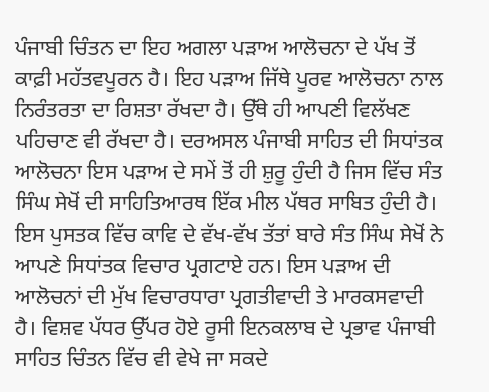ਪੰਜਾਬੀ ਚਿੰਤਨ ਦਾ ਇਹ ਅਗਲਾ ਪੜਾਅ ਆਲੋਚਨਾ ਦੇ ਪੱਖ ਤੋਂ ਕਾਫ਼ੀ ਮਹੱਤਵਪੂਰਨ ਹੈ। ਇਹ ਪੜਾਅ ਜਿੱਥੇ ਪੂਰਵ ਆਲੋਚਨਾ ਨਾਲ ਨਿਰੰਤਰਤਾ ਦਾ ਰਿਸ਼ਤਾ ਰੱਖਦਾ ਹੈ। ਉੱਥੇ ਹੀ ਆਪਣੀ ਵਿਲੱਖਣ ਪਹਿਚਾਣ ਵੀ ਰੱਖਦਾ ਹੈ। ਦਰਅਸਲ ਪੰਜਾਬੀ ਸਾਹਿਤ ਦੀ ਸਿਧਾਂਤਕ ਆਲੋਚਨਾ ਇਸ ਪੜਾਅ ਦੇ ਸਮੇਂ ਤੋਂ ਹੀ ਸ਼ੁਰੂ ਹੁੰਦੀ ਹੈ ਜਿਸ ਵਿੱਚ ਸੰਤ ਸਿੰਘ ਸੇਖੋਂ ਦੀ ਸਾਹਿਤਿਆਰਥ ਇੱਕ ਮੀਲ ਪੱਥਰ ਸਾਬਿਤ ਹੁੰਦੀ ਹੈ। ਇਸ ਪੁਸਤਕ ਵਿੱਚ ਕਾਵਿ ਦੇ ਵੱਖ-ਵੱਖ ਤੱਤਾਂ ਬਾਰੇ ਸੰਤ ਸਿੰਘ ਸੇਖੋਂ ਨੇ ਆਪਣੇ ਸਿਧਾਂਤਕ ਵਿਚਾਰ ਪ੍ਰਗਟਾਏ ਹਨ। ਇਸ ਪੜਾਅ ਦੀ ਆਲੋਚਨਾਂ ਦੀ ਮੁੱਖ ਵਿਚਾਰਧਾਰਾ ਪ੍ਰਗਤੀਵਾਦੀ ਤੇ ਮਾਰਕਸਵਾਦੀ ਹੈ। ਵਿਸ਼ਵ ਪੱਧਰ ਉੱਪਰ ਹੋਏ ਰੂਸੀ ਇਨਕਲਾਬ ਦੇ ਪ੍ਰਭਾਵ ਪੰਜਾਬੀ ਸਾਹਿਤ ਚਿੰਤਨ ਵਿੱਚ ਵੀ ਵੇਖੇ ਜਾ ਸਕਦੇ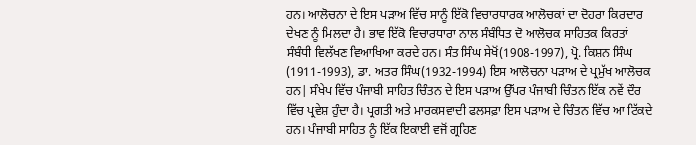ਹਨ। ਆਲੋਚਨਾ ਦੇ ਇਸ ਪੜਾਅ ਵਿੱਚ ਸਾਨੂੰ ਇੱਕੋ ਵਿਚਾਰਧਾਰਕ ਆਲੋਚਕਾਂ ਦਾ ਦੋਹਰਾ ਕਿਰਦਾਰ ਦੇਖਣ ਨੂੰ ਮਿਲਦਾ ਹੈ। ਭਾਵ ਇੱਕੋ ਵਿਚਾਰਧਾਰਾ ਨਾਲ ਸੰਬੰਧਿਤ ਦੋ ਆਲੋਚਕ ਸਾਹਿਤਕ ਕਿਰਤਾਂ ਸੰਬੰਧੀ ਵਿਲੱਖਣ ਵਿਆਖਿਆ ਕਰਦੇ ਹਨ। ਸੰਤ ਸਿੰਘ ਸੇਖੋਂ(1908-1997), ਪ੍ਰੋ. ਕਿਸ਼ਨ ਸਿੰਘ (1911-1993), ਡਾ. ਅਤਰ ਸਿੰਘ(1932-1994) ਇਸ ਆਲੋਚਨਾ ਪੜਾਅ ਦੇ ਪ੍ਰਮੁੱਖ ਆਲੋਚਕ ਹਨ| ਸੰਖੇਪ ਵਿੱਚ ਪੰਜਾਬੀ ਸਾਹਿਤ ਚਿੰਤਨ ਦੇ ਇਸ ਪੜਾਅ ਉੱਪਰ ਪੰਜਾਬੀ ਚਿੰਤਨ ਇੱਕ ਨਵੇਂ ਦੌਰ ਵਿੱਚ ਪ੍ਰਵੇਸ਼ ਹੁੰਦਾ ਹੈ। ਪ੍ਰਗਤੀ ਅਤੇ ਮਾਰਕਸਵਾਦੀ ਫਲਸਫ਼ਾ ਇਸ ਪੜਾਅ ਦੇ ਚਿੰਤਨ ਵਿੱਚ ਆ ਟਿੱਕਦੇ ਹਨ। ਪੰਜਾਬੀ ਸਾਹਿਤ ਨੂੰ ਇੱਕ ਇਕਾਈ ਵਜੋਂ ਗ੍ਰਹਿਣ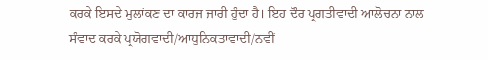ਕਰਕੇ ਇਸਦੇ ਮੁਲਾਂਕਣ ਦਾ ਕਾਰਜ ਜਾਰੀ ਹੁੰਦਾ ਹੈ। ਇਹ ਦੌਰ ਪ੍ਰਗਤੀਵਾਦੀ ਆਲੋਚਨਾ ਨਾਲ ਸੰਵਾਦ ਕਰਕੇ ਪ੍ਰਯੋਗਵਾਦੀ/ਆਧੁਨਿਕਤਾਵਾਦੀ/ਨਵੀਂ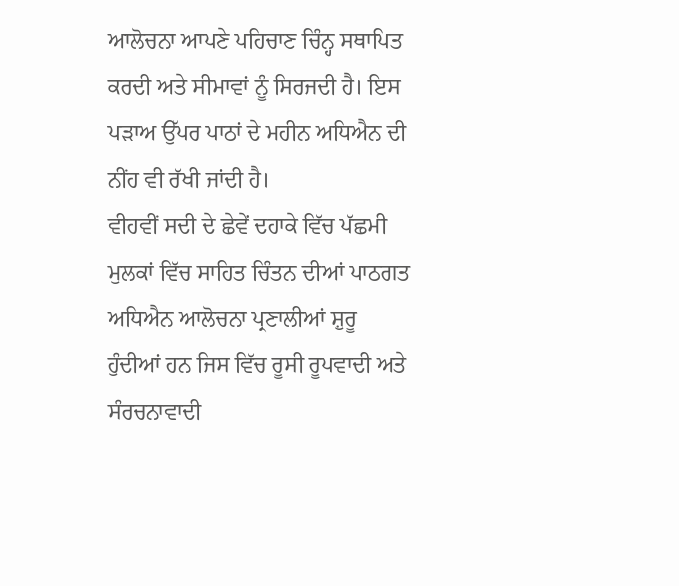ਆਲੋਚਨਾ ਆਪਣੇ ਪਹਿਚਾਣ ਚਿੰਨ੍ਹ ਸਥਾਪਿਤ ਕਰਦੀ ਅਤੇ ਸੀਮਾਵਾਂ ਨੂੰ ਸਿਰਜਦੀ ਹੈ। ਇਸ ਪੜਾਅ ਉੱਪਰ ਪਾਠਾਂ ਦੇ ਮਹੀਨ ਅਧਿਐਨ ਦੀ ਨੀਂਹ ਵੀ ਰੱਖੀ ਜਾਂਦੀ ਹੈ।
ਵੀਹਵੀਂ ਸਦੀ ਦੇ ਛੇਵੇਂ ਦਹਾਕੇ ਵਿੱਚ ਪੱਛਮੀ ਮੁਲਕਾਂ ਵਿੱਚ ਸਾਹਿਤ ਚਿੰਤਨ ਦੀਆਂ ਪਾਠਗਤ ਅਧਿਐਨ ਆਲੋਚਨਾ ਪ੍ਰਣਾਲੀਆਂ ਸ਼ੁਰੂ ਹੁੰਦੀਆਂ ਹਨ ਜਿਸ ਵਿੱਚ ਰੂਸੀ ਰੂਪਵਾਦੀ ਅਤੇ ਸੰਰਚਨਾਵਾਦੀ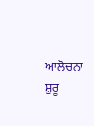ਆਲੋਚਨਾ ਸ਼ੁਰੂ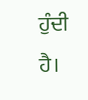ਹੁੰਦੀ ਹੈ।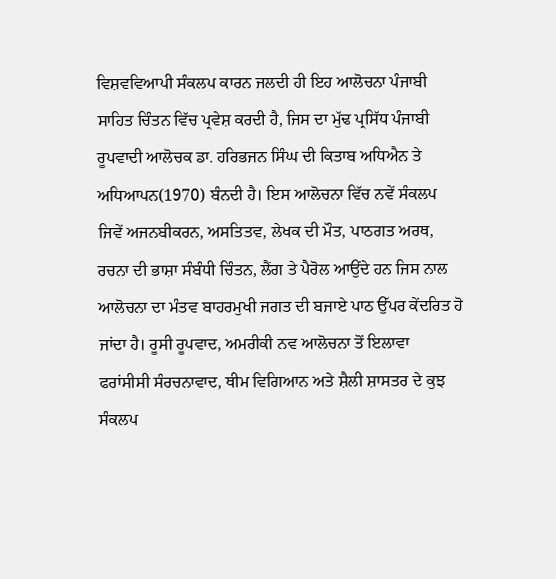ਵਿਸ਼ਵਵਿਆਪੀ ਸੰਕਲਪ ਕਾਰਨ ਜਲਦੀ ਹੀ ਇਹ ਆਲੋਚਨਾ ਪੰਜਾਬੀ ਸਾਹਿਤ ਚਿੰਤਨ ਵਿੱਚ ਪ੍ਰਵੇਸ਼ ਕਰਦੀ ਹੈ, ਜਿਸ ਦਾ ਮੁੱਢ ਪ੍ਰਸਿੱਧ ਪੰਜਾਬੀ ਰੂਪਵਾਦੀ ਆਲੋਚਕ ਡਾ. ਹਰਿਭਜਨ ਸਿੰਘ ਦੀ ਕਿਤਾਬ ਅਧਿਐਨ ਤੇ ਅਧਿਆਪਨ(1970) ਬੰਨਦੀ ਹੈ। ਇਸ ਆਲੋਚਨਾ ਵਿੱਚ ਨਵੇਂ ਸੰਕਲਪ ਜਿਵੇਂ ਅਜਨਬੀਕਰਨ, ਅਸਤਿਤਵ, ਲੇਖਕ ਦੀ ਮੌਤ, ਪਾਠਗਤ ਅਰਥ, ਰਚਨਾ ਦੀ ਭਾਸ਼ਾ ਸੰਬੰਧੀ ਚਿੰਤਨ, ਲੈਂਗ ਤੇ ਪੈਰੋਲ ਆਉਂਦੇ ਹਨ ਜਿਸ ਨਾਲ ਆਲੋਚਨਾ ਦਾ ਮੰਤਵ ਬਾਹਰਮੁਖੀ ਜਗਤ ਦੀ ਬਜਾਏ ਪਾਠ ਉੱਪਰ ਕੇਂਦਰਿਤ ਹੋ ਜਾਂਦਾ ਹੈ। ਰੂਸੀ ਰੂਪਵਾਦ, ਅਮਰੀਕੀ ਨਵ ਆਲੋਚਨਾ ਤੋਂ ਇਲਾਵਾ ਫਰਾਂਸੀਸੀ ਸੰਰਚਨਾਵਾਦ, ਥੀਮ ਵਿਗਿਆਨ ਅਤੇ ਸ਼ੈਲੀ ਸ਼ਾਸਤਰ ਦੇ ਕੁਝ ਸੰਕਲਪ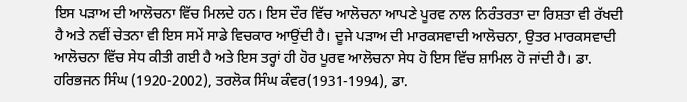ਇਸ ਪੜਾਅ ਦੀ ਆਲੋਚਨਾ ਵਿੱਚ ਮਿਲਦੇ ਹਨ। ਇਸ ਦੌਰ ਵਿੱਚ ਆਲੋਚਨਾ ਆਪਣੇ ਪੂਰਵ ਨਾਲ ਨਿਰੰਤਰਤਾ ਦਾ ਰਿਸ਼ਤਾ ਵੀ ਰੱਖਦੀ ਹੈ ਅਤੇ ਨਵੀਂ ਚੇਤਨਾ ਵੀ ਇਸ ਸਮੇਂ ਸਾਡੇ ਵਿਚਕਾਰ ਆਉਂਦੀ ਹੈ। ਦੂਜੇ ਪੜਾਅ ਦੀ ਮਾਰਕਸਵਾਦੀ ਆਲੋਚਨਾ, ਉਤਰ ਮਾਰਕਸਵਾਦੀ ਆਲੋਚਨਾ ਵਿੱਚ ਸੇਧ ਕੀਤੀ ਗਈ ਹੈ ਅਤੇ ਇਸ ਤਰ੍ਹਾਂ ਹੀ ਹੋਰ ਪੂਰਵ ਆਲੋਚਨਾ ਸੇਧ ਹੋ ਇਸ ਵਿੱਚ ਸ਼ਾਮਿਲ ਹੋ ਜਾਂਦੀ ਹੈ। ਡਾ. ਹਰਿਭਜਨ ਸਿੰਘ (1920-2002), ਤਰਲੋਕ ਸਿੰਘ ਕੰਵਰ(1931-1994), ਡਾ.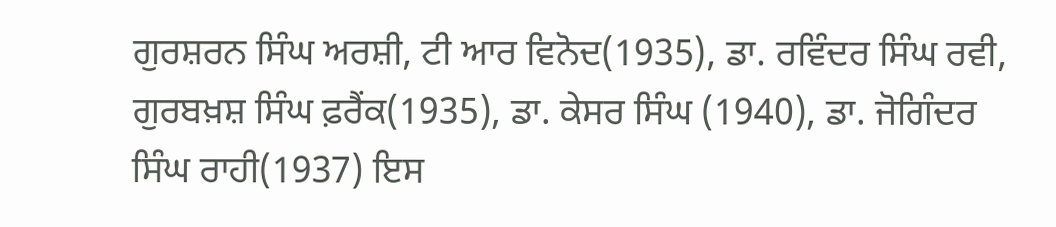ਗੁਰਸ਼ਰਨ ਸਿੰਘ ਅਰਸ਼ੀ, ਟੀ ਆਰ ਵਿਨੋਦ(1935), ਡਾ. ਰਵਿੰਦਰ ਸਿੰਘ ਰਵੀ, ਗੁਰਬਖ਼ਸ਼ ਸਿੰਘ ਫ਼ਰੈਂਕ(1935), ਡਾ. ਕੇਸਰ ਸਿੰਘ (1940), ਡਾ. ਜੋਗਿੰਦਰ ਸਿੰਘ ਰਾਹੀ(1937) ਇਸ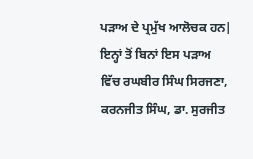ਪੜਾਅ ਦੇ ਪ੍ਰਮੁੱਖ ਆਲੋਚਕ ਹਨ|
ਇਨ੍ਹਾਂ ਤੋਂ ਬਿਨਾਂ ਇਸ ਪੜਾਅ ਵਿੱਚ ਰਘਬੀਰ ਸਿੰਘ ਸਿਰਜਣਾ, ਕਰਨਜੀਤ ਸਿੰਘ, ਡਾ. ਸੁਰਜੀਤ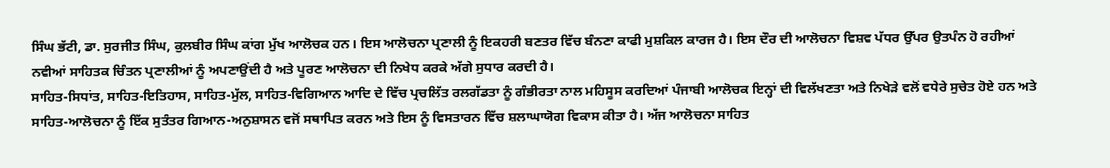ਸਿੰਘ ਭੱਟੀ, ਡਾ. ਸੁਰਜੀਤ ਸਿੰਘ, ਕੁਲਬੀਰ ਸਿੰਘ ਕਾਂਗ ਮੁੱਖ ਆਲੋਚਕ ਹਨ। ਇਸ ਆਲੋਚਨਾ ਪ੍ਰਣਾਲੀ ਨੂੰ ਇਕਹਰੀ ਬਣਤਰ ਵਿੱਚ ਬੰਨਣਾ ਕਾਫੀ ਮੁਸ਼ਕਿਲ ਕਾਰਜ ਹੈ। ਇਸ ਦੌਰ ਦੀ ਆਲੋਚਨਾ ਵਿਸ਼ਵ ਪੱਧਰ ਉੱਪਰ ਉਤਪੰਨ ਹੋ ਰਹੀਆਂ ਨਵੀਆਂ ਸਾਹਿਤਕ ਚਿੰਤਨ ਪ੍ਰਣਾਲੀਆਂ ਨੂੰ ਅਪਣਾਉਂਦੀ ਹੈ ਅਤੇ ਪੂਰਣ ਆਲੋਚਨਾ ਦੀ ਨਿਖੇਧ ਕਰਕੇ ਅੱਗੇ ਸੁਧਾਰ ਕਰਦੀ ਹੈ।
ਸਾਹਿਤ-ਸਿਧਾਂਤ, ਸਾਹਿਤ-ਇਤਿਹਾਸ, ਸਾਹਿਤ-ਮੁੱਲ, ਸਾਹਿਤ-ਵਿਗਿਆਨ ਆਦਿ ਦੇ ਵਿੱਚ ਪ੍ਰਚਲਿੱਤ ਰਲਗੱਡਤਾ ਨੂੰ ਗੰਭੀਰਤਾ ਨਾਲ ਮਹਿਸੂਸ ਕਰਦਿਆਂ ਪੰਜਾਬੀ ਆਲੋਚਕ ਇਨ੍ਹਾਂ ਦੀ ਵਿਲੱਖਣਤਾ ਅਤੇ ਨਿਖੇੜੇ ਵਲੋਂ ਵਧੇਰੇ ਸੁਚੇਤ ਹੋਏ ਹਨ ਅਤੇ ਸਾਹਿਤ-ਆਲੋਚਨਾ ਨੂੰ ਇੱਕ ਸੁਤੰਤਰ ਗਿਆਨ-ਅਨੁਸ਼ਾਸਨ ਵਜੋਂ ਸਥਾਪਿਤ ਕਰਨ ਅਤੇ ਇਸ ਨੂੰ ਵਿਸਤਾਰਨ ਵਿੱਚ ਸ਼ਲਾਘਾਯੋਗ ਵਿਕਾਸ ਕੀਤਾ ਹੈ। ਅੱਜ ਆਲੋਚਨਾ ਸਾਹਿਤ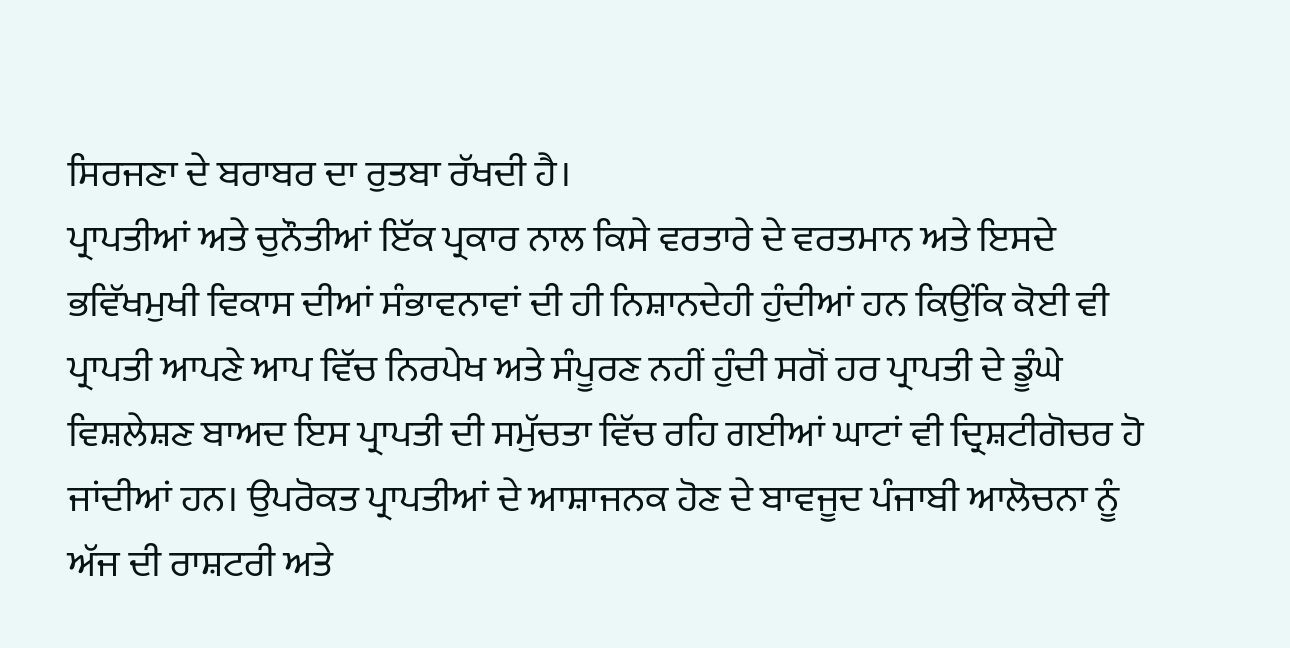ਸਿਰਜਣਾ ਦੇ ਬਰਾਬਰ ਦਾ ਰੁਤਬਾ ਰੱਖਦੀ ਹੈ।
ਪ੍ਰਾਪਤੀਆਂ ਅਤੇ ਚੁਨੌਤੀਆਂ ਇੱਕ ਪ੍ਰਕਾਰ ਨਾਲ ਕਿਸੇ ਵਰਤਾਰੇ ਦੇ ਵਰਤਮਾਨ ਅਤੇ ਇਸਦੇ ਭਵਿੱਖਮੁਖੀ ਵਿਕਾਸ ਦੀਆਂ ਸੰਭਾਵਨਾਵਾਂ ਦੀ ਹੀ ਨਿਸ਼ਾਨਦੇਹੀ ਹੁੰਦੀਆਂ ਹਨ ਕਿਉਂਕਿ ਕੋਈ ਵੀ ਪ੍ਰਾਪਤੀ ਆਪਣੇ ਆਪ ਵਿੱਚ ਨਿਰਪੇਖ ਅਤੇ ਸੰਪੂਰਣ ਨਹੀਂ ਹੁੰਦੀ ਸਗੋਂ ਹਰ ਪ੍ਰਾਪਤੀ ਦੇ ਡੂੰਘੇ ਵਿਸ਼ਲੇਸ਼ਣ ਬਾਅਦ ਇਸ ਪ੍ਰਾਪਤੀ ਦੀ ਸਮੁੱਚਤਾ ਵਿੱਚ ਰਹਿ ਗਈਆਂ ਘਾਟਾਂ ਵੀ ਦ੍ਰਿਸ਼ਟੀਗੋਚਰ ਹੋ ਜਾਂਦੀਆਂ ਹਨ। ਉਪਰੋਕਤ ਪ੍ਰਾਪਤੀਆਂ ਦੇ ਆਸ਼ਾਜਨਕ ਹੋਣ ਦੇ ਬਾਵਜੂਦ ਪੰਜਾਬੀ ਆਲੋਚਨਾ ਨੂੰ ਅੱਜ ਦੀ ਰਾਸ਼ਟਰੀ ਅਤੇ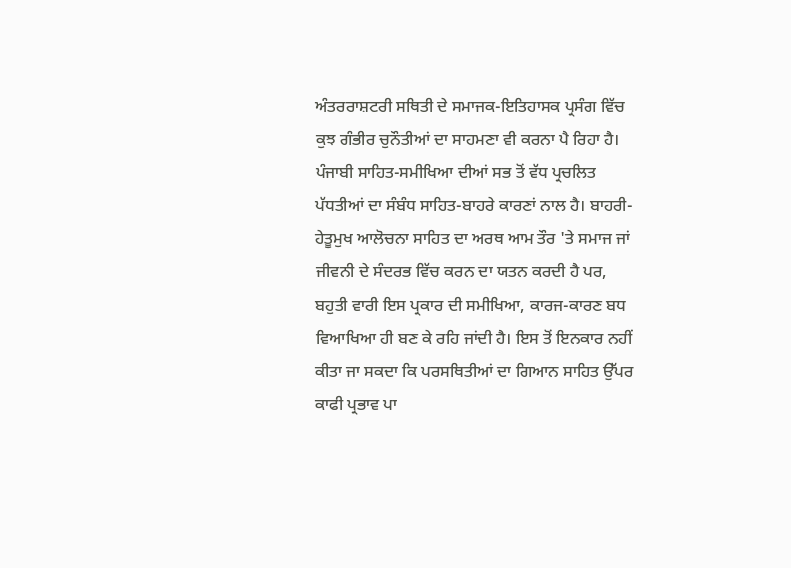ਅੰਤਰਰਾਸ਼ਟਰੀ ਸਥਿਤੀ ਦੇ ਸਮਾਜਕ-ਇਤਿਹਾਸਕ ਪ੍ਰਸੰਗ ਵਿੱਚ ਕੁਝ ਗੰਭੀਰ ਚੁਨੌਤੀਆਂ ਦਾ ਸਾਹਮਣਾ ਵੀ ਕਰਨਾ ਪੈ ਰਿਹਾ ਹੈ।
ਪੰਜਾਬੀ ਸਾਹਿਤ-ਸਮੀਖਿਆ ਦੀਆਂ ਸਭ ਤੋਂ ਵੱਧ ਪ੍ਰਚਲਿਤ ਪੱਧਤੀਆਂ ਦਾ ਸੰਬੰਧ ਸਾਹਿਤ-ਬਾਹਰੇ ਕਾਰਣਾਂ ਨਾਲ ਹੈ। ਬਾਹਰੀ-ਹੇਤੂਮੁਖ ਆਲੋਚਨਾ ਸਾਹਿਤ ਦਾ ਅਰਥ ਆਮ ਤੌਰ 'ਤੇ ਸਮਾਜ ਜਾਂ ਜੀਵਨੀ ਦੇ ਸੰਦਰਭ ਵਿੱਚ ਕਰਨ ਦਾ ਯਤਨ ਕਰਦੀ ਹੈ ਪਰ, ਬਹੁਤੀ ਵਾਰੀ ਇਸ ਪ੍ਰਕਾਰ ਦੀ ਸਮੀਖਿਆ, ਕਾਰਜ-ਕਾਰਣ ਬਧ ਵਿਆਖਿਆ ਹੀ ਬਣ ਕੇ ਰਹਿ ਜਾਂਦੀ ਹੈ। ਇਸ ਤੋਂ ਇਨਕਾਰ ਨਹੀਂ ਕੀਤਾ ਜਾ ਸਕਦਾ ਕਿ ਪਰਸਥਿਤੀਆਂ ਦਾ ਗਿਆਨ ਸਾਹਿਤ ਉੱਪਰ ਕਾਫੀ ਪ੍ਰਭਾਵ ਪਾ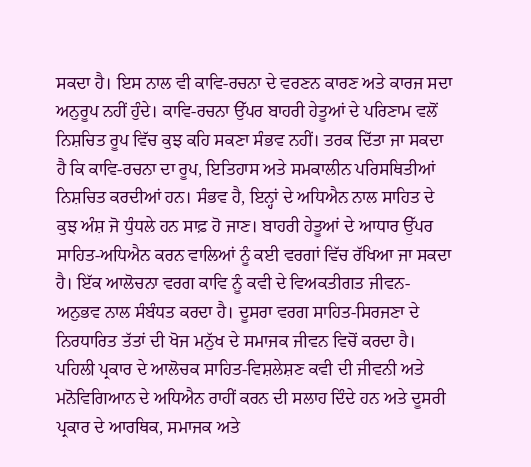ਸਕਦਾ ਹੈ। ਇਸ ਨਾਲ ਵੀ ਕਾਵਿ-ਰਚਨਾ ਦੇ ਵਰਣਨ ਕਾਰਣ ਅਤੇ ਕਾਰਜ ਸਦਾ ਅਨੁਰੂਪ ਨਹੀਂ ਹੁੰਦੇ। ਕਾਵਿ-ਰਚਨਾ ਉੱਪਰ ਬਾਹਰੀ ਹੇਤੂਆਂ ਦੇ ਪਰਿਣਾਮ ਵਲੋਂ ਨਿਸ਼ਚਿਤ ਰੂਪ ਵਿੱਚ ਕੁਝ ਕਹਿ ਸਕਣਾ ਸੰਭਵ ਨਹੀਂ। ਤਰਕ ਦਿੱਤਾ ਜਾ ਸਕਦਾ ਹੈ ਕਿ ਕਾਵਿ-ਰਚਨਾ ਦਾ ਰੂਪ, ਇਤਿਹਾਸ ਅਤੇ ਸਮਕਾਲੀਨ ਪਰਿਸਥਿਤੀਆਂ ਨਿਸ਼ਚਿਤ ਕਰਦੀਆਂ ਹਨ। ਸੰਭਵ ਹੈ, ਇਨ੍ਹਾਂ ਦੇ ਅਧਿਐਨ ਨਾਲ ਸਾਹਿਤ ਦੇ ਕੁਝ ਅੰਸ਼ ਜੋ ਧੁੰਧਲੇ ਹਨ ਸਾਫ਼ ਹੋ ਜਾਣ। ਬਾਹਰੀ ਹੇਤੂਆਂ ਦੇ ਆਧਾਰ ਉੱਪਰ ਸਾਹਿਤ-ਅਧਿਐਨ ਕਰਨ ਵਾਲਿਆਂ ਨੂੰ ਕਈ ਵਰਗਾਂ ਵਿੱਚ ਰੱਖਿਆ ਜਾ ਸਕਦਾ ਹੈ। ਇੱਕ ਆਲੋਚਨਾ ਵਰਗ ਕਾਵਿ ਨੂੰ ਕਵੀ ਦੇ ਵਿਅਕਤੀਗਤ ਜੀਵਨ-ਅਨੁਭਵ ਨਾਲ ਸੰਬੰਧਤ ਕਰਦਾ ਹੈ। ਦੂਸਰਾ ਵਰਗ ਸਾਹਿਤ-ਸਿਰਜਣਾ ਦੇ ਨਿਰਧਾਰਿਤ ਤੱਤਾਂ ਦੀ ਖੋਜ ਮਨੁੱਖ ਦੇ ਸਮਾਜਕ ਜੀਵਨ ਵਿਚੋਂ ਕਰਦਾ ਹੈ। ਪਹਿਲੀ ਪ੍ਰਕਾਰ ਦੇ ਆਲੋਚਕ ਸਾਹਿਤ-ਵਿਸ਼ਲੇਸ਼ਣ ਕਵੀ ਦੀ ਜੀਵਨੀ ਅਤੇ ਮਨੋਵਿਗਿਆਨ ਦੇ ਅਧਿਐਨ ਰਾਹੀਂ ਕਰਨ ਦੀ ਸਲਾਹ ਦਿੰਦੇ ਹਨ ਅਤੇ ਦੂਸਰੀ ਪ੍ਰਕਾਰ ਦੇ ਆਰਥਿਕ, ਸਮਾਜਕ ਅਤੇ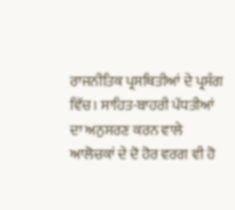ਰਾਜਨੀਤਿਕ ਪ੍ਰਸਥਿਤੀਆਂ ਦੇ ਪ੍ਰਸੰਗ ਵਿੱਚ। ਸਾਹਿਤ-ਬਾਹਰੀ ਪੱਧਤੀਆਂ ਦਾ ਅਨੁਸਰਣ ਕਰਨ ਵਾਲੇ ਆਲੋਚਕਾਂ ਦੇ ਦੋ ਹੋਰ ਵਰਗ ਵੀ ਹੋ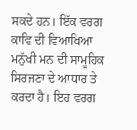ਸਕਦੇ ਹਨ। ਇੱਕ ਵਰਗ ਕਾਵਿ ਦੀ ਵਿਆਖਿਆ ਮਨੁੱਖੀ ਮਨ ਦੀ ਸਾਮੂਹਿਕ ਸਿਰਜਣਾ ਦੇ ਆਧਾਰ ਤੇ ਕਰਦਾ ਹੈ। ਇਹ ਵਰਗ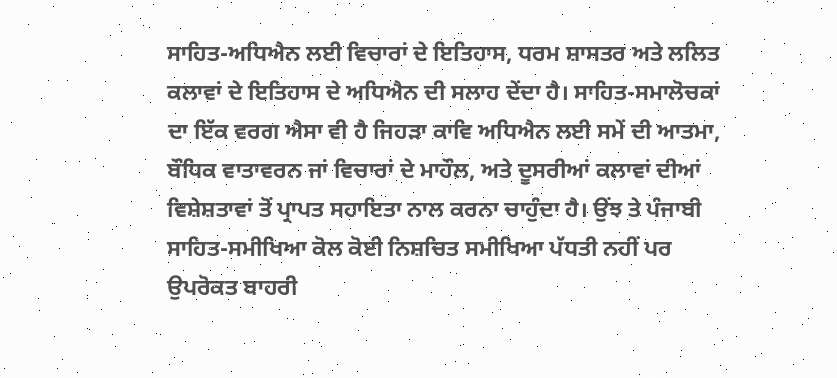ਸਾਹਿਤ-ਅਧਿਐਨ ਲਈ ਵਿਚਾਰਾਂ ਦੇ ਇਤਿਹਾਸ, ਧਰਮ ਸ਼ਾਸਤਰ ਅਤੇ ਲਲਿਤ ਕਲਾਵਾਂ ਦੇ ਇਤਿਹਾਸ ਦੇ ਅਧਿਐਨ ਦੀ ਸਲਾਹ ਦੇਂਦਾ ਹੈ। ਸਾਹਿਤ-ਸਮਾਲੋਚਕਾਂ ਦਾ ਇੱਕ ਵਰਗ ਐਸਾ ਵੀ ਹੈ ਜਿਹੜਾ ਕਾਵਿ ਅਧਿਐਨ ਲਈ ਸਮੇਂ ਦੀ ਆਤਮਾ, ਬੌਧਿਕ ਵਾਤਾਵਰਨ ਜਾਂ ਵਿਚਾਰਾਂ ਦੇ ਮਾਹੌਲ, ਅਤੇ ਦੂਸਰੀਆਂ ਕਲਾਵਾਂ ਦੀਆਂ ਵਿਸ਼ੇਸ਼ਤਾਵਾਂ ਤੋਂ ਪ੍ਰਾਪਤ ਸਹਾਇਤਾ ਨਾਲ ਕਰਨਾ ਚਾਹੁੰਦਾ ਹੈ। ਉਂਝ ਤੇ ਪੰਜਾਬੀ ਸਾਹਿਤ-ਸਮੀਖਿਆ ਕੋਲ ਕੋਈ ਨਿਸ਼ਚਿਤ ਸਮੀਖਿਆ ਪੱਧਤੀ ਨਹੀਂ ਪਰ ਉਪਰੋਕਤ ਬਾਹਰੀ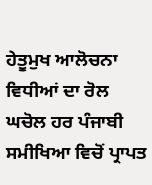ਹੇਤੂਮੁਖ ਆਲੋਚਨਾ ਵਿਧੀਆਂ ਦਾ ਰੋਲ ਘਚੋਲ ਹਰ ਪੰਜਾਬੀ ਸਮੀਖਿਆ ਵਿਚੋਂ ਪ੍ਰਾਪਤ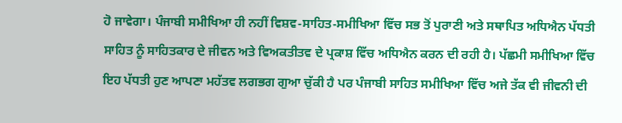ਹੋ ਜਾਵੇਗਾ। ਪੰਜਾਬੀ ਸਮੀਖਿਆ ਹੀ ਨਹੀਂ ਵਿਸ਼ਵ-ਸਾਹਿਤ-ਸਮੀਖਿਆ ਵਿੱਚ ਸਭ ਤੋਂ ਪੁਰਾਣੀ ਅਤੇ ਸਥਾਪਿਤ ਅਧਿਐਨ ਪੱਧਤੀ ਸਾਹਿਤ ਨੂੰ ਸਾਹਿਤਕਾਰ ਦੇ ਜੀਵਨ ਅਤੇ ਵਿਅਕਤੀਤਵ ਦੇ ਪ੍ਰਕਾਸ਼ ਵਿੱਚ ਅਧਿਐਨ ਕਰਨ ਦੀ ਰਹੀ ਹੈ। ਪੱਛਮੀ ਸਮੀਖਿਆ ਵਿੱਚ ਇਹ ਪੱਧਤੀ ਹੁਣ ਆਪਣਾ ਮਹੱਤਵ ਲਗਭਗ ਗੁਆ ਚੁੱਕੀ ਹੈ ਪਰ ਪੰਜਾਬੀ ਸਾਹਿਤ ਸਮੀਖਿਆ ਵਿੱਚ ਅਜੇ ਤੱਕ ਵੀ ਜੀਵਨੀ ਦੀ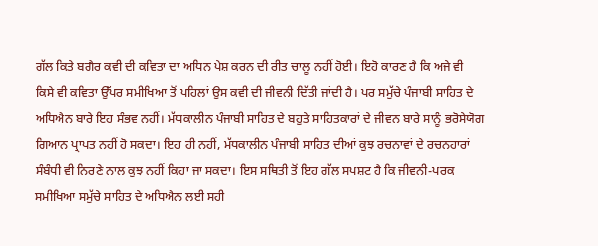ਗੱਲ ਕਿਤੇ ਬਗੈਰ ਕਵੀ ਦੀ ਕਵਿਤਾ ਦਾ ਅਧਿਨ ਪੇਸ਼ ਕਰਨ ਦੀ ਰੀਤ ਚਾਲੂ ਨਹੀਂ ਹੋਈ। ਇਹੋ ਕਾਰਣ ਹੈ ਕਿ ਅਜੇ ਵੀ ਕਿਸੇ ਵੀ ਕਵਿਤਾ ਉੱਪਰ ਸਮੀਖਿਆ ਤੋਂ ਪਹਿਲਾਂ ਉਸ ਕਵੀ ਦੀ ਜੀਵਨੀ ਦਿੱਤੀ ਜਾਂਦੀ ਹੈ। ਪਰ ਸਮੁੱਚੇ ਪੰਜਾਬੀ ਸਾਹਿਤ ਦੇ ਅਧਿਐਨ ਬਾਰੇ ਇਹ ਸੰਭਵ ਨਹੀਂ। ਮੱਧਕਾਲੀਨ ਪੰਜਾਬੀ ਸਾਹਿਤ ਦੇ ਬਹੁਤੇ ਸਾਹਿਤਕਾਰਾਂ ਦੇ ਜੀਵਨ ਬਾਰੇ ਸਾਨੂੰ ਭਰੋਸੇਯੋਗ ਗਿਆਨ ਪ੍ਰਾਪਤ ਨਹੀਂ ਹੋ ਸਕਦਾ। ਇਹ ਹੀ ਨਹੀਂ, ਮੱਧਕਾਲੀਨ ਪੰਜਾਬੀ ਸਾਹਿਤ ਦੀਆਂ ਕੁਝ ਰਚਨਾਵਾਂ ਦੇ ਰਚਨਹਾਰਾਂ ਸੰਬੰਧੀ ਵੀ ਨਿਰਣੇ ਨਾਲ ਕੁਝ ਨਹੀਂ ਕਿਹਾ ਜਾ ਸਕਦਾ। ਇਸ ਸਥਿਤੀ ਤੋਂ ਇਹ ਗੱਲ ਸਪਸ਼ਟ ਹੈ ਕਿ ਜੀਵਨੀ-ਪਰਕ ਸਮੀਖਿਆ ਸਮੁੱਚੇ ਸਾਹਿਤ ਦੇ ਅਧਿਐਨ ਲਈ ਸਹੀ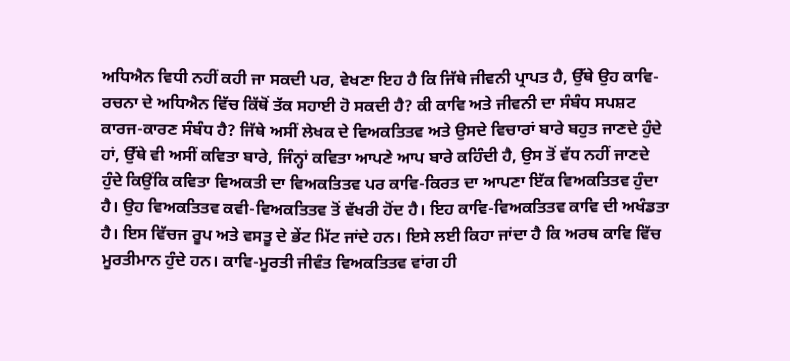ਅਧਿਐਨ ਵਿਧੀ ਨਹੀਂ ਕਹੀ ਜਾ ਸਕਦੀ ਪਰ, ਵੇਖਣਾ ਇਹ ਹੈ ਕਿ ਜਿੱਥੇ ਜੀਵਨੀ ਪ੍ਰਾਪਤ ਹੈ, ਉੱਥੇ ਉਹ ਕਾਵਿ-ਰਚਨਾ ਦੇ ਅਧਿਐਨ ਵਿੱਚ ਕਿੱਥੋਂ ਤੱਕ ਸਹਾਈ ਹੋ ਸਕਦੀ ਹੈ? ਕੀ ਕਾਵਿ ਅਤੇ ਜੀਵਨੀ ਦਾ ਸੰਬੰਧ ਸਪਸ਼ਟ ਕਾਰਜ-ਕਾਰਣ ਸੰਬੰਧ ਹੈ? ਜਿੱਥੇ ਅਸੀਂ ਲੇਖਕ ਦੇ ਵਿਅਕਤਿਤਵ ਅਤੇ ਉਸਦੇ ਵਿਚਾਰਾਂ ਬਾਰੇ ਬਹੁਤ ਜਾਣਦੇ ਹੁੰਦੇ ਹਾਂ, ਉੱਥੇ ਵੀ ਅਸੀਂ ਕਵਿਤਾ ਬਾਰੇ, ਜਿੰਨ੍ਹਾਂ ਕਵਿਤਾ ਆਪਣੇ ਆਪ ਬਾਰੇ ਕਹਿੰਦੀ ਹੈ, ਉਸ ਤੋਂ ਵੱਧ ਨਹੀਂ ਜਾਣਦੇ ਹੁੰਦੇ ਕਿਉਂਕਿ ਕਵਿਤਾ ਵਿਅਕਤੀ ਦਾ ਵਿਅਕਤਿਤਵ ਪਰ ਕਾਵਿ-ਕਿਰਤ ਦਾ ਆਪਣਾ ਇੱਕ ਵਿਅਕਤਿਤਵ ਹੁੰਦਾ ਹੈ। ਉਹ ਵਿਅਕਤਿਤਵ ਕਵੀ-ਵਿਅਕਤਿਤਵ ਤੋਂ ਵੱਖਰੀ ਹੋਂਦ ਹੈ। ਇਹ ਕਾਵਿ-ਵਿਅਕਤਿਤਵ ਕਾਵਿ ਦੀ ਅਖੰਡਤਾ ਹੈ। ਇਸ ਵਿੱਚਜ ਰੂਪ ਅਤੇ ਵਸਤੂ ਦੇ ਭੇਂਟ ਮਿੱਟ ਜਾਂਦੇ ਹਨ। ਇਸੇ ਲਈ ਕਿਹਾ ਜਾਂਦਾ ਹੈ ਕਿ ਅਰਥ ਕਾਵਿ ਵਿੱਚ ਮੂਰਤੀਮਾਨ ਹੁੰਦੇ ਹਨ। ਕਾਵਿ-ਮੂਰਤੀ ਜੀਵੰਤ ਵਿਅਕਤਿਤਵ ਵਾਂਗ ਹੀ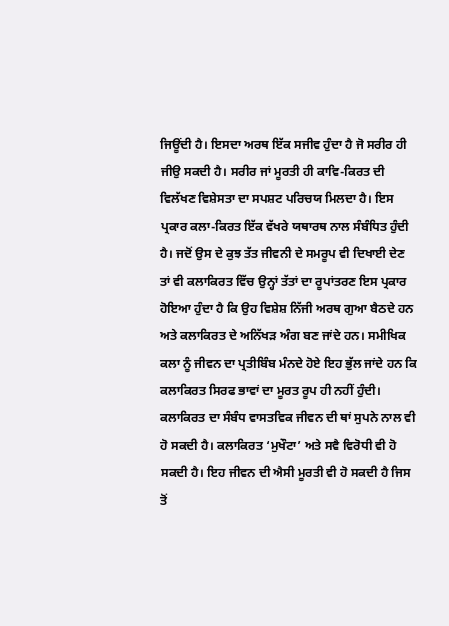ਜਿਊਂਦੀ ਹੈ। ਇਸਦਾ ਅਰਥ ਇੱਕ ਸਜੀਵ ਹੁੰਦਾ ਹੈ ਜੋ ਸਰੀਰ ਹੀ ਜੀਉ ਸਕਦੀ ਹੈ। ਸਰੀਰ ਜਾਂ ਮੂਰਤੀ ਹੀ ਕਾਵਿ-ਕਿਰਤ ਦੀ ਵਿਲੱਖਣ ਵਿਸ਼ੇਸਤਾ ਦਾ ਸਪਸ਼ਟ ਪਰਿਚਯ ਮਿਲਦਾ ਹੈ। ਇਸ ਪ੍ਰਕਾਰ ਕਲਾ-ਕਿਰਤ ਇੱਕ ਵੱਖਰੇ ਯਥਾਰਥ ਨਾਲ ਸੰਬੰਧਿਤ ਹੁੰਦੀ ਹੈ। ਜਦੋਂ ਉਸ ਦੇ ਕੁਝ ਤੱਤ ਜੀਵਨੀ ਦੇ ਸਮਰੂਪ ਵੀ ਦਿਖਾਈ ਦੇਣ ਤਾਂ ਵੀ ਕਲਾਕਿਰਤ ਵਿੱਚ ਉਨ੍ਹਾਂ ਤੱਤਾਂ ਦਾ ਰੂਪਾਂਤਰਣ ਇਸ ਪ੍ਰਕਾਰ ਹੋਇਆ ਹੁੰਦਾ ਹੈ ਕਿ ਉਹ ਵਿਸ਼ੇਸ਼ ਨਿੱਜੀ ਅਰਥ ਗੁਆ ਬੈਠਦੇ ਹਨ ਅਤੇ ਕਲਾਕਿਰਤ ਦੇ ਅਨਿੱਖੜ ਅੰਗ ਬਣ ਜਾਂਦੇ ਹਨ। ਸਮੀਖਿਕ ਕਲਾ ਨੂੰ ਜੀਵਨ ਦਾ ਪ੍ਰਤੀਬਿੰਬ ਮੰਨਦੇ ਹੋਏ ਇਹ ਭੁੱਲ ਜਾਂਦੇ ਹਨ ਕਿ ਕਲਾਕਿਰਤ ਸਿਰਫ ਭਾਵਾਂ ਦਾ ਮੂਰਤ ਰੂਪ ਹੀ ਨਹੀਂ ਹੁੰਦੀ। ਕਲਾਕਿਰਤ ਦਾ ਸੰਬੰਧ ਵਾਸਤਵਿਕ ਜੀਵਨ ਦੀ ਥਾਂ ਸੁਪਨੇ ਨਾਲ ਵੀ ਹੋ ਸਕਦੀ ਹੈ। ਕਲਾਕਿਰਤ ‘ਮੁਖੌਟਾ’ ਅਤੇ ਸਵੈ ਵਿਰੋਧੀ ਵੀ ਹੋ ਸਕਦੀ ਹੈ। ਇਹ ਜੀਵਨ ਦੀ ਐਸੀ ਮੂਰਤੀ ਵੀ ਹੋ ਸਕਦੀ ਹੈ ਜਿਸ ਤੋਂ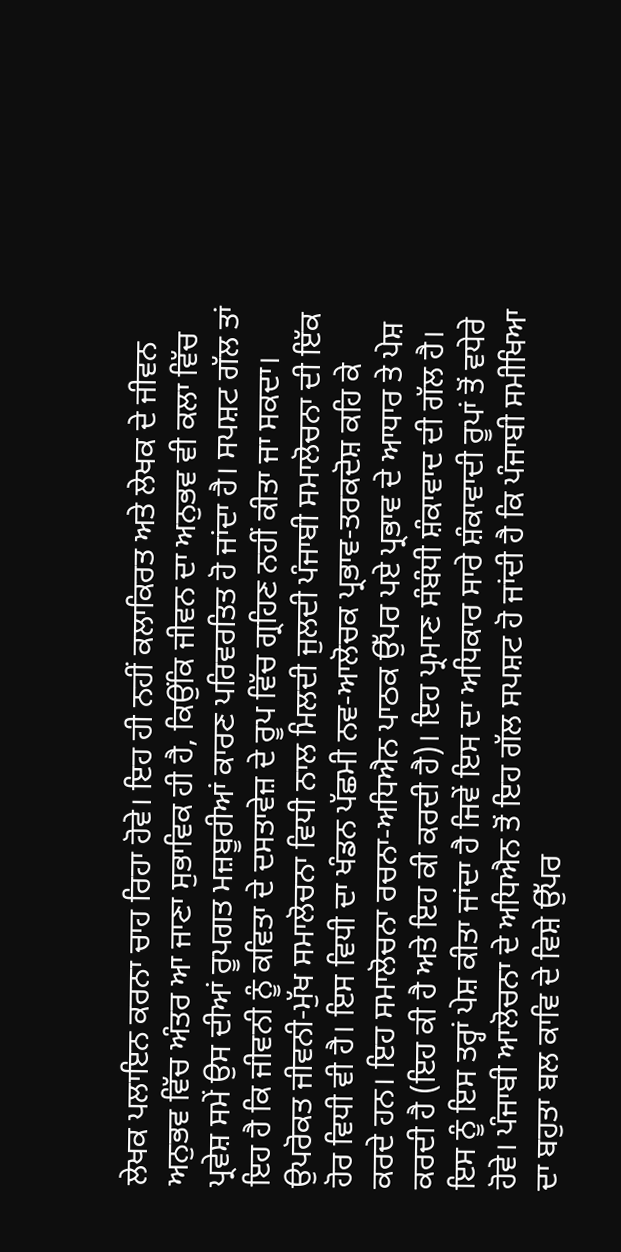ਲੇਖਕ ਪਲਾਇਨ ਕਰਨਾ ਚਾਹ ਰਿਹਾ ਹੋਵੇ। ਇਹ ਹੀ ਨਹੀਂ ਕਲਾਕਿਰਤ ਅਤੇ ਲੇਖਕ ਦੇ ਜੀਵਨ ਅਨੁਭਵ ਵਿੱਚ ਅੰਤਰ ਆ ਜਾਣਾ ਸੁਭਾਵਿਕ ਹੀ ਹੈ, ਕਿਉਂਕਿ ਜੀਵਨ ਦਾ ਅਨੁਭਵ ਵੀ ਕਲਾ ਵਿੱਚ ਪ੍ਰਵੇਸ਼ ਸਮੇਂ ਉਸ ਦੀਆਂ ਰੂਪਗਤ ਮਜ਼ਬੂਰੀਆਂ ਕਾਰਣ ਪਰਿਵਰਤਿਤ ਹੋ ਜਾਂਦਾ ਹੈ। ਸਪਸ਼ਟ ਗੱਲ ਤਾਂ ਇਹ ਹੈ ਕਿ ਜੀਵਨੀ ਨੂੰ ਕਵਿਤਾ ਦੇ ਦਸਤਾਵੇਜ਼ ਦੇ ਰੂਪ ਵਿੱਚ ਗ੍ਰਹਿਣ ਨਹੀਂ ਕੀਤਾ ਜਾ ਸਕਦਾ। ਉਪਰੋਕਤ ਜੀਵਨੀ-ਮੁੱਖ ਸਮਾਲੋਚਨਾ ਵਿਧੀ ਨਾਲ ਮਿਲਦੀ ਜੁਲਦੀ ਪੰਜਾਬੀ ਸਮਾਲੋਚਨਾ ਦੀ ਇੱਕ ਹੋਰ ਵਿਧੀ ਵੀ ਹੈ। ਇਸ ਵਿਧੀ ਦਾ ਖੰਡਨ ਪੱਛਮੀ ਨਵ-ਆਲੋਚਕ ਪ੍ਰਭਾਵ-ਤਰਕਦੋਸ਼ ਕਹਿ ਕੇ ਕਰਦੇ ਹਨ। ਇਹ ਸਮਾਲੋਚਨਾ ਰਚਨਾ-ਅਧਿਐਨ ਪਾਠਕ ਉੱਪਰ ਪਏ ਪ੍ਰਭਾਵ ਦੇ ਆਧਾਰ ਤੇ ਪੇਸ਼ ਕਰਦੀ ਹੈ (ਇਹ ਕੀ ਹੈ ਅਤੇ ਇਹ ਕੀ ਕਰਦੀ ਹੈ)। ਇਹ ਪ੍ਰਮਾਣ ਸੰਬੰਧੀ ਸ਼ੰਕਾਵਾਦ ਦੀ ਗੱਲ ਹੈ। ਇਸ ਨੂੰ ਇਸ ਤਰ੍ਹਾਂ ਪੇਸ਼ ਕੀਤਾ ਜਾਂਦਾ ਹੈ ਜਿਵੇਂ ਇਸ ਦਾ ਅਧਿਕਾਰ ਸਾਰੇ ਸ਼ੰਕਾਵਾਦੀ ਰੂਪਾਂ ਤੋਂ ਵਧੇਰੇ ਹੋਵੇ। ਪੰਜਾਬੀ ਆਲੋਚਨਾ ਦੇ ਅਧਿਐਨ ਤੋਂ ਇਹ ਗੱਲ ਸਪਸ਼ਟ ਹੋ ਜਾਂਦੀ ਹੈ ਕਿ ਪੰਜਾਬੀ ਸਮੀਖਿਆ ਦਾ ਬਹੁਤਾ ਬਲ ਕਾਵਿ ਦੇ ਵਿਸ਼ੇ ਉੱਪਰ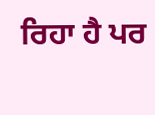ਰਿਹਾ ਹੈ ਪਰ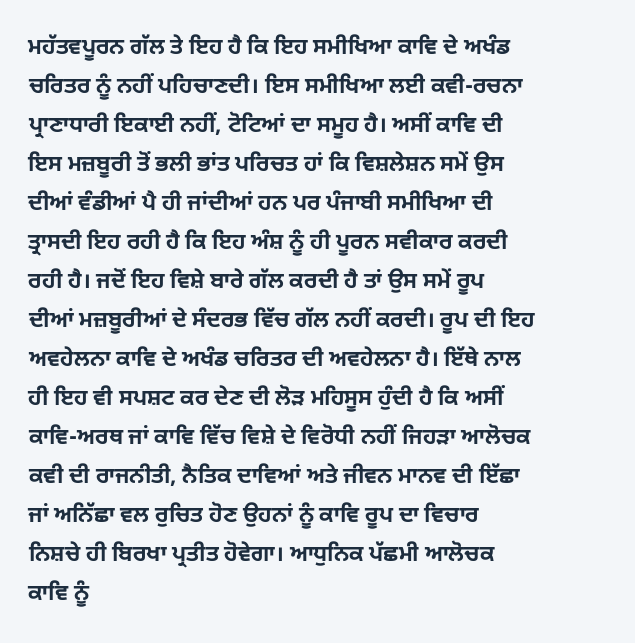ਮਹੱਤਵਪੂਰਨ ਗੱਲ ਤੇ ਇਹ ਹੈ ਕਿ ਇਹ ਸਮੀਖਿਆ ਕਾਵਿ ਦੇ ਅਖੰਡ ਚਰਿਤਰ ਨੂੰ ਨਹੀਂ ਪਹਿਚਾਣਦੀ। ਇਸ ਸਮੀਖਿਆ ਲਈ ਕਵੀ-ਰਚਨਾ ਪ੍ਰਾਣਾਧਾਰੀ ਇਕਾਈ ਨਹੀਂ, ਟੋਟਿਆਂ ਦਾ ਸਮੂਹ ਹੈ। ਅਸੀਂ ਕਾਵਿ ਦੀ ਇਸ ਮਜ਼ਬੂਰੀ ਤੋਂ ਭਲੀ ਭਾਂਤ ਪਰਿਚਤ ਹਾਂ ਕਿ ਵਿਸ਼ਲੇਸ਼ਨ ਸਮੇਂ ਉਸ ਦੀਆਂ ਵੰਡੀਆਂ ਪੈ ਹੀ ਜਾਂਦੀਆਂ ਹਨ ਪਰ ਪੰਜਾਬੀ ਸਮੀਖਿਆ ਦੀ ਤ੍ਰਾਸਦੀ ਇਹ ਰਹੀ ਹੈ ਕਿ ਇਹ ਅੰਸ਼ ਨੂੰ ਹੀ ਪੂਰਨ ਸਵੀਕਾਰ ਕਰਦੀ ਰਹੀ ਹੈ। ਜਦੋਂ ਇਹ ਵਿਸ਼ੇ ਬਾਰੇ ਗੱਲ ਕਰਦੀ ਹੈ ਤਾਂ ਉਸ ਸਮੇਂ ਰੂਪ ਦੀਆਂ ਮਜ਼ਬੂਰੀਆਂ ਦੇ ਸੰਦਰਭ ਵਿੱਚ ਗੱਲ ਨਹੀਂ ਕਰਦੀ। ਰੂਪ ਦੀ ਇਹ ਅਵਹੇਲਨਾ ਕਾਵਿ ਦੇ ਅਖੰਡ ਚਰਿਤਰ ਦੀ ਅਵਹੇਲਨਾ ਹੈ। ਇੱਥੇ ਨਾਲ ਹੀ ਇਹ ਵੀ ਸਪਸ਼ਟ ਕਰ ਦੇਣ ਦੀ ਲੋੜ ਮਹਿਸੂਸ ਹੁੰਦੀ ਹੈ ਕਿ ਅਸੀਂ ਕਾਵਿ-ਅਰਥ ਜਾਂ ਕਾਵਿ ਵਿੱਚ ਵਿਸ਼ੇ ਦੇ ਵਿਰੋਧੀ ਨਹੀਂ ਜਿਹੜਾ ਆਲੋਚਕ ਕਵੀ ਦੀ ਰਾਜਨੀਤੀ, ਨੈਤਿਕ ਦਾਵਿਆਂ ਅਤੇ ਜੀਵਨ ਮਾਨਵ ਦੀ ਇੱਛਾ ਜਾਂ ਅਨਿੱਛਾ ਵਲ ਰੁਚਿਤ ਹੋਣ ਉਹਨਾਂ ਨੂੰ ਕਾਵਿ ਰੂਪ ਦਾ ਵਿਚਾਰ ਨਿਸ਼ਚੇ ਹੀ ਬਿਰਖਾ ਪ੍ਰਤੀਤ ਹੋਵੇਗਾ। ਆਧੁਨਿਕ ਪੱਛਮੀ ਆਲੋਚਕ ਕਾਵਿ ਨੂੰ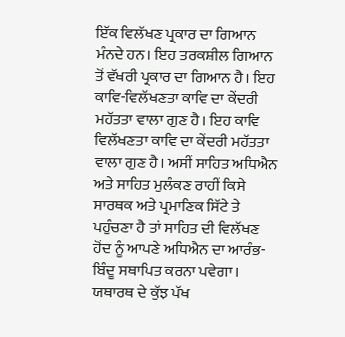ਇੱਕ ਵਿਲੱਖਣ ਪ੍ਰਕਾਰ ਦਾ ਗਿਆਨ ਮੰਨਦੇ ਹਨ। ਇਹ ਤਰਕਸ਼ੀਲ ਗਿਆਨ ਤੋਂ ਵੱਖਰੀ ਪ੍ਰਕਾਰ ਦਾ ਗਿਆਨ ਹੈ। ਇਹ ਕਾਵਿ-ਵਿਲੱਖਣਤਾ ਕਾਵਿ ਦਾ ਕੇਂਦਰੀ ਮਹੱਤਤਾ ਵਾਲਾ ਗੁਣ ਹੈ। ਇਹ ਕਾਵਿ ਵਿਲੱਖਣਤਾ ਕਾਵਿ ਦਾ ਕੇਂਦਰੀ ਮਹੱਤਤਾ ਵਾਲਾ ਗੁਣ ਹੈ। ਅਸੀਂ ਸਾਹਿਤ ਅਧਿਐਨ ਅਤੇ ਸਾਹਿਤ ਮੁਲੰਕਣ ਰਾਹੀਂ ਕਿਸੇ ਸਾਰਥਕ ਅਤੇ ਪ੍ਰਮਾਣਿਕ ਸਿੱਟੇ ਤੇ ਪਹੁੰਚਣਾ ਹੈ ਤਾਂ ਸਾਹਿਤ ਦੀ ਵਿਲੱਖਣ ਹੋਂਦ ਨੂੰ ਆਪਣੇ ਅਧਿਐਨ ਦਾ ਆਰੰਭ-ਬਿੰਦੂ ਸਥਾਪਿਤ ਕਰਨਾ ਪਵੇਗਾ। ਯਥਾਰਥ ਦੇ ਕੁੱਝ ਪੱਖ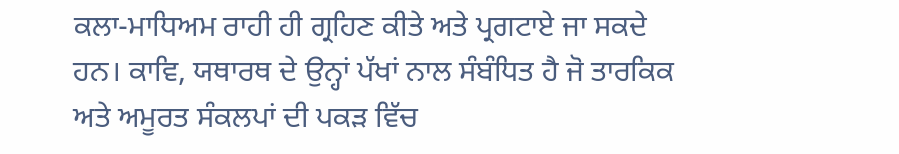ਕਲਾ-ਮਾਧਿਅਮ ਰਾਹੀ ਹੀ ਗ੍ਰਹਿਣ ਕੀਤੇ ਅਤੇ ਪ੍ਰਗਟਾਏ ਜਾ ਸਕਦੇ ਹਨ। ਕਾਵਿ, ਯਥਾਰਥ ਦੇ ਉਨ੍ਹਾਂ ਪੱਖਾਂ ਨਾਲ ਸੰਬੰਧਿਤ ਹੈ ਜੋ ਤਾਰਕਿਕ ਅਤੇ ਅਮੂਰਤ ਸੰਕਲਪਾਂ ਦੀ ਪਕੜ ਵਿੱਚ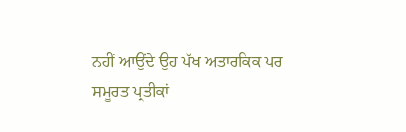ਨਹੀਂ ਆਉਂਦੇ ਉਹ ਪੱਖ ਅਤਾਰਕਿਕ ਪਰ ਸਮੂਰਤ ਪ੍ਰਤੀਕਾਂ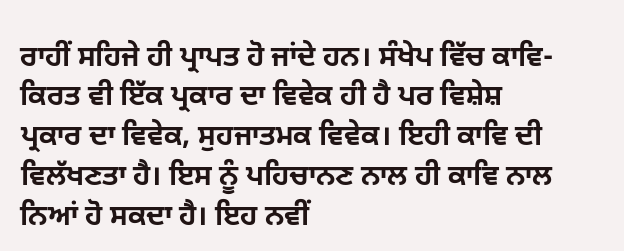ਰਾਹੀਂ ਸਹਿਜੇ ਹੀ ਪ੍ਰਾਪਤ ਹੋ ਜਾਂਦੇ ਹਨ। ਸੰਖੇਪ ਵਿੱਚ ਕਾਵਿ-ਕਿਰਤ ਵੀ ਇੱਕ ਪ੍ਰਕਾਰ ਦਾ ਵਿਵੇਕ ਹੀ ਹੈ ਪਰ ਵਿਸ਼ੇਸ਼ ਪ੍ਰਕਾਰ ਦਾ ਵਿਵੇਕ, ਸੁਹਜਾਤਮਕ ਵਿਵੇਕ। ਇਹੀ ਕਾਵਿ ਦੀ ਵਿਲੱਖਣਤਾ ਹੈ। ਇਸ ਨੂੰ ਪਹਿਚਾਨਣ ਨਾਲ ਹੀ ਕਾਵਿ ਨਾਲ ਨਿਆਂ ਹੋ ਸਕਦਾ ਹੈ। ਇਹ ਨਵੀਂ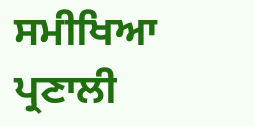ਸਮੀਖਿਆ ਪ੍ਰਣਾਲੀ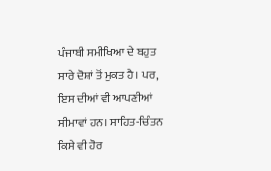ਪੰਜਾਬੀ ਸਮੀਖਿਆ ਦੇ ਬਹੁਤ ਸਾਰੇ ਦੋਸ਼ਾਂ ਤੋਂ ਮੁਕਤ ਹੈ। ਪਰ, ਇਸ ਦੀਆਂ ਵੀ ਆਪਣੀਆਂ ਸੀਮਾਵਾਂ ਹਨ। ਸਾਹਿਤ-ਚਿੰਤਨ ਕਿਸੇ ਵੀ ਹੋਰ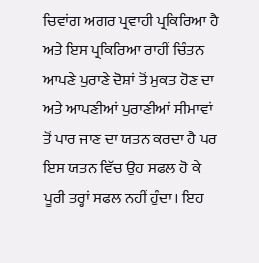ਚਿਵਾਂਗ ਅਗਰ ਪ੍ਰਵਾਹੀ ਪ੍ਰਕਿਰਿਆ ਹੈ ਅਤੇ ਇਸ ਪ੍ਰਕਿਰਿਆ ਰਾਹੀਂ ਚਿੰਤਨ ਆਪਣੇ ਪੁਰਾਣੇ ਦੋਸ਼ਾਂ ਤੋਂ ਮੁਕਤ ਹੋਣ ਦਾ ਅਤੇ ਆਪਣੀਆਂ ਪੁਰਾਣੀਆਂ ਸੀਮਾਵਾਂ ਤੋਂ ਪਾਰ ਜਾਣ ਦਾ ਯਤਨ ਕਰਦਾ ਹੈ ਪਰ ਇਸ ਯਤਨ ਵਿੱਚ ਉਹ ਸਫਲ ਹੋ ਕੇ ਪੂਰੀ ਤਰ੍ਹਾਂ ਸਫਲ ਨਹੀਂ ਹੁੰਦਾ। ਇਹ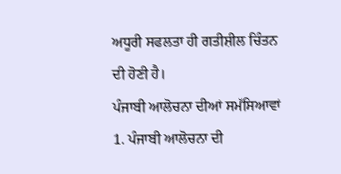ਅਧੂਰੀ ਸਫਲਤਾ ਹੀ ਗਤੀਸ਼ੀਲ ਚਿੰਤਨ ਦੀ ਹੋਣੀ ਹੈ।
ਪੰਜਾਬੀ ਆਲੋਚਨਾ ਦੀਆਂ ਸਮੱਸਿਆਵਾਂ
1. ਪੰਜਾਬੀ ਆਲੋਚਨਾ ਦੀ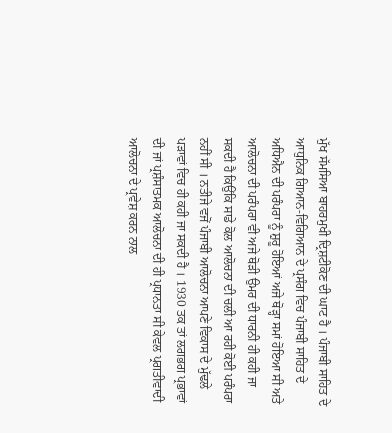ਮੁੱਖ ਸੱਮਸਿਆ ਬਾਹਰਮੁਖੀ ਦ੍ਰਿਸ਼ਟੀਕੋਣ ਦੀ ਘਾਟ ਹੈ । ਪੰਜਾਬੀ ਸਾਹਿਤ ਦੇ ਆਧੁਨਿਕ ਗਿਆਨ-ਵਿਗਿਆਨ ਦੇ ਪ੍ਰਸੰਗ ਵਿਚ ਪੰਜਾਬੀ ਸਾਹਿਤ ਦੇ ਅਧਿਐਨ ਦੀ ਪਰੰਪਰਾ ਨੂੰ ਸ਼ੁਰੂ ਹੋਇਆਂ ਅਜੇ ਥੋੜ੍ਹਾ ਸਮਾਂ ਹੋਇਆ ਸੀ ਅਤੇ ਆਲੋਚਨਾ ਦੀ ਪਰੰਪਰਾ ਵੀ ਅਜੇ ਥੋੜੀ ਉਮਰ ਦੀ ਧਾਰਨੀ ਹੀ ਕਹੀ ਜਾ ਸਕਦੀ ਹੈ ਕਿਉਂਕਿ ਸਾਡੇ ਕੋਲ ਆਲੋਚਨਾ ਦੀ ਚਲੀ ਆ ਰਹੀ ਕੋਈ ਪਰੰਪਰਾ ਨਹੀਂ ਸੀ । ਨਤੀਜੇ ਵਜੋਂ ਪੰਜਾਬੀ ਆਲੋਚਨਾ ਆਪਣੇ ਵਿਕਾਸ ਦੇ ਮੁੱਢਲੇ ਪੜਾਵਾਂ ਵਿਚ ਹੀ ਕਹੀ ਜਾ ਸਕਦੀ ਹੈ । 1930 ਤਕ ਤਾਂ ਲਗਭਗ ਪ੍ਰਭਾਵਾਂ ਦੀ ਜਾਂ ਪ੍ਰਸ਼ੰਸਾਤਮਕ ਆਲੋਚਨਾ ਦੀ ਹੀ ਪ੍ਰਧਾਨਤਾ ਸੀ ਕੇਵਲ ਪ੍ਰਗਤੀਵਾਦੀ ਆਲੋਚਨਾ ਦੇ ਪ੍ਰਵੇਸ਼ ਕਰਨ ਨਾਲ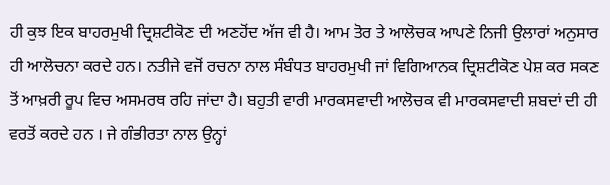ਹੀ ਕੁਝ ਇਕ ਬਾਹਰਮੁਖੀ ਦ੍ਰਿਸ਼ਟੀਕੋਣ ਦੀ ਅਣਹੋਂਦ ਅੱਜ ਵੀ ਹੈ। ਆਮ ਤੋਰ ਤੇ ਆਲੋਚਕ ਆਪਣੇ ਨਿਜੀ ਉਲਾਰਾਂ ਅਨੁਸਾਰ ਹੀ ਆਲੋਚਨਾ ਕਰਦੇ ਹਨ। ਨਤੀਜੇ ਵਜੋਂ ਰਚਨਾ ਨਾਲ ਸੰਬੰਧਤ ਬਾਹਰਮੁਖੀ ਜਾਂ ਵਿਗਿਆਨਕ ਦ੍ਰਿਸ਼ਟੀਕੋਣ ਪੇਸ਼ ਕਰ ਸਕਣ ਤੋਂ ਆਖ਼ਰੀ ਰੂਪ ਵਿਚ ਅਸਮਰਥ ਰਹਿ ਜਾਂਦਾ ਹੈ। ਬਹੁਤੀ ਵਾਰੀ ਮਾਰਕਸਵਾਦੀ ਆਲੋਚਕ ਵੀ ਮਾਰਕਸਵਾਦੀ ਸ਼ਬਦਾਂ ਦੀ ਹੀ ਵਰਤੋਂ ਕਰਦੇ ਹਨ । ਜੇ ਗੰਭੀਰਤਾ ਨਾਲ ਉਨ੍ਹਾਂ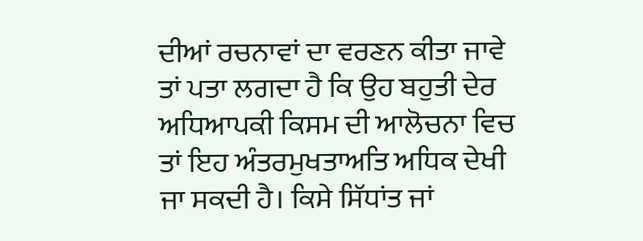ਦੀਆਂ ਰਚਨਾਵਾਂ ਦਾ ਵਰਣਨ ਕੀਤਾ ਜਾਵੇ ਤਾਂ ਪਤਾ ਲਗਦਾ ਹੈ ਕਿ ਉਹ ਬਹੁਤੀ ਦੇਰ ਅਧਿਆਪਕੀ ਕਿਸਮ ਦੀ ਆਲੋਚਨਾ ਵਿਚ ਤਾਂ ਇਹ ਅੰਤਰਮੁਖਤਾਅਤਿ ਅਧਿਕ ਦੇਖੀ ਜਾ ਸਕਦੀ ਹੈ। ਕਿਸੇ ਸਿੱਧਾਂਤ ਜਾਂ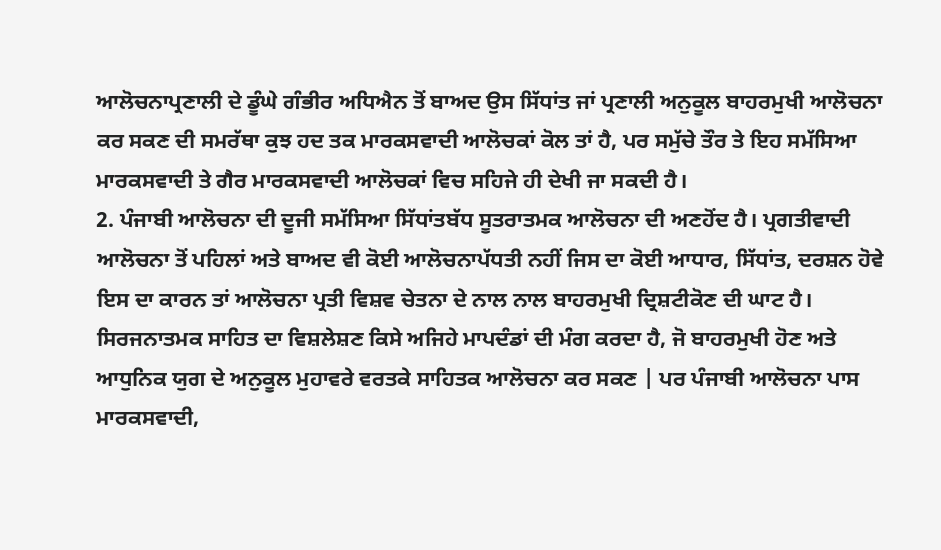ਆਲੋਚਨਾਪ੍ਰਣਾਲੀ ਦੇ ਡੂੰਘੇ ਗੰਭੀਰ ਅਧਿਐਨ ਤੋਂ ਬਾਅਦ ਉਸ ਸਿੱਧਾਂਤ ਜਾਂ ਪ੍ਰਣਾਲੀ ਅਨੁਕੂਲ ਬਾਹਰਮੁਖੀ ਆਲੋਚਨਾ ਕਰ ਸਕਣ ਦੀ ਸਮਰੱਥਾ ਕੁਝ ਹਦ ਤਕ ਮਾਰਕਸਵਾਦੀ ਆਲੋਚਕਾਂ ਕੋਲ ਤਾਂ ਹੈ, ਪਰ ਸਮੁੱਚੇ ਤੌਰ ਤੇ ਇਹ ਸਮੱਸਿਆ ਮਾਰਕਸਵਾਦੀ ਤੇ ਗੈਰ ਮਾਰਕਸਵਾਦੀ ਆਲੋਚਕਾਂ ਵਿਚ ਸਹਿਜੇ ਹੀ ਦੇਖੀ ਜਾ ਸਕਦੀ ਹੈ।
2. ਪੰਜਾਬੀ ਆਲੋਚਨਾ ਦੀ ਦੂਜੀ ਸਮੱਸਿਆ ਸਿੱਧਾਂਤਬੱਧ ਸੂਤਰਾਤਮਕ ਆਲੋਚਨਾ ਦੀ ਅਣਹੋਂਦ ਹੈ। ਪ੍ਰਗਤੀਵਾਦੀ ਆਲੋਚਨਾ ਤੋਂ ਪਹਿਲਾਂ ਅਤੇ ਬਾਅਦ ਵੀ ਕੋਈ ਆਲੋਚਨਾਪੱਧਤੀ ਨਹੀਂ ਜਿਸ ਦਾ ਕੋਈ ਆਧਾਰ, ਸਿੱਧਾਂਤ, ਦਰਸ਼ਨ ਹੋਵੇ ਇਸ ਦਾ ਕਾਰਨ ਤਾਂ ਆਲੋਚਨਾ ਪ੍ਰਤੀ ਵਿਸ਼ਵ ਚੇਤਨਾ ਦੇ ਨਾਲ ਨਾਲ ਬਾਹਰਮੁਖੀ ਦ੍ਰਿਸ਼ਟੀਕੋਣ ਦੀ ਘਾਟ ਹੈ। ਸਿਰਜਨਾਤਮਕ ਸਾਹਿਤ ਦਾ ਵਿਸ਼ਲੇਸ਼ਣ ਕਿਸੇ ਅਜਿਹੇ ਮਾਪਦੰਡਾਂ ਦੀ ਮੰਗ ਕਰਦਾ ਹੈ, ਜੋ ਬਾਹਰਮੁਖੀ ਹੋਣ ਅਤੇ ਆਧੁਨਿਕ ਯੁਗ ਦੇ ਅਨੁਕੂਲ ਮੁਹਾਵਰੇ ਵਰਤਕੇ ਸਾਹਿਤਕ ਆਲੋਚਨਾ ਕਰ ਸਕਣ | ਪਰ ਪੰਜਾਬੀ ਆਲੋਚਨਾ ਪਾਸ ਮਾਰਕਸਵਾਦੀ,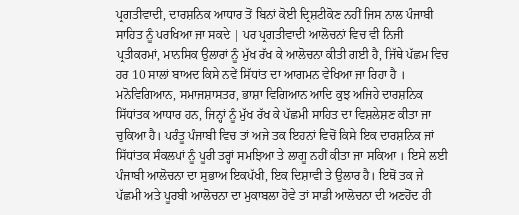ਪ੍ਰਗਤੀਵਾਦੀ, ਦਾਰਸ਼ਨਿਕ ਆਧਾਰ ਤੋਂ ਬਿਨਾਂ ਕੋਈ ਦ੍ਰਿਸ਼ਟੀਕੋਣ ਨਹੀਂ ਜਿਸ ਨਾਲ ਪੰਜਾਬੀ ਸਾਹਿਤ ਨੂੰ ਪਰਖਿਆ ਜਾ ਸਕਦੇ | ਪਰ ਪ੍ਰਗਤੀਵਾਦੀ ਆਲੋਚਨਾਂ ਵਿਚ ਵੀ ਨਿਜੀ ਪ੍ਰਤੀਕਰਮਾਂ, ਮਾਨਸਿਕ ਉਲਾਰਾਂ ਨੂੰ ਮੁੱਖ ਰੱਖ ਕੇ ਆਲੋਚਨਾ ਕੀਤੀ ਗਈ ਹੈ, ਜਿੱਥੇ ਪੱਛਮ ਵਿਚ ਹਰ 10 ਸਾਲਾਂ ਬਾਅਦ ਕਿਸੇ ਨਵੇਂ ਸਿੱਧਾਂਤ ਦਾ ਆਗਮਨ ਵੇਖਿਆ ਜਾ ਰਿਹਾ ਹੈ । ਮਨੋਵਿਗਿਆਨ, ਸਮਾਜਸ਼ਾਸਤਰ, ਭਾਸ਼ਾ ਵਿਗਿਆਨ ਆਦਿ ਕੁਝ ਅਜਿਹੇ ਦਾਰਸ਼ਨਿਕ ਸਿੱਧਾਂਤਕ ਆਧਾਰ ਹਨ, ਜਿਨ੍ਹਾਂ ਨੂੰ ਮੁੱਖ ਰੱਖ ਕੇ ਪੱਛਮੀ ਸਾਹਿਤ ਦਾ ਵਿਸ਼ਲੇਸ਼ਣ ਕੀਤਾ ਜਾ ਚੁਕਿਆ ਹੈ। ਪਰੰਤੂ ਪੰਜਾਬੀ ਵਿਚ ਤਾਂ ਅਜੇ ਤਕ ਇਹਨਾਂ ਵਿਚੋਂ ਕਿਸੇ ਇਕ ਦਾਰਸ਼ਨਿਕ ਜਾਂ ਸਿੱਧਾਂਤਕ ਸੰਕਲਪਾਂ ਨੂੰ ਪੂਰੀ ਤਰ੍ਹਾਂ ਸਮਝਿਆ ਤੇ ਲਾਗੂ ਨਹੀਂ ਕੀਤਾ ਜਾ ਸਕਿਆ । ਇਸੇ ਲਈ ਪੰਜਾਬੀ ਆਲੋਚਨਾ ਦਾ ਸੁਭਾਅ ਇਕਪੱਖੀ, ਇਕ ਦਿਸ਼ਾਵੀ ਤੇ ਉਲਾਰ ਹੈ। ਇਥੋਂ ਤਕ ਜੇ ਪੱਛਮੀ ਅਤੇ ਪੂਰਬੀ ਆਲੋਚਨਾ ਦਾ ਮੁਕਾਬਲਾ ਹੋਵੇ ਤਾਂ ਸਾਡੀ ਆਲੋਚਨਾ ਦੀ ਅਣਹੋਂਦ ਹੀ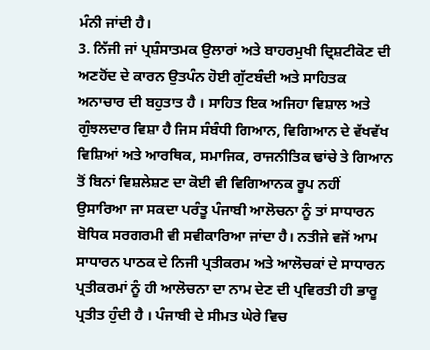ਮੰਨੀ ਜਾਂਦੀ ਹੈ।
3. ਨਿੱਜੀ ਜਾਂ ਪ੍ਰਸ਼ੰਸਾਤਮਕ ਉਲਾਰਾਂ ਅਤੇ ਬਾਹਰਮੁਖੀ ਦ੍ਰਿਸ਼ਟੀਕੋਣ ਦੀ ਅਣਹੋਂਦ ਦੇ ਕਾਰਨ ਉਤਪੰਨ ਹੋਈ ਗੁੱਟਬੰਦੀ ਅਤੇ ਸਾਹਿਤਕ ਅਨਾਚਾਰ ਦੀ ਬਹੁਤਾਤ ਹੈ । ਸਾਹਿਤ ਇਕ ਅਜਿਹਾ ਵਿਸ਼ਾਲ ਅਤੇ ਗੁੰਝਲਦਾਰ ਵਿਸ਼ਾ ਹੈ ਜਿਸ ਸੰਬੰਧੀ ਗਿਆਨ, ਵਿਗਿਆਨ ਦੇ ਵੱਖਵੱਖ ਵਿਸ਼ਿਆਂ ਅਤੇ ਆਰਥਿਕ, ਸਮਾਜਿਕ, ਰਾਜਨੀਤਿਕ ਢਾਂਚੇ ਤੇ ਗਿਆਨ ਤੋਂ ਬਿਨਾਂ ਵਿਸ਼ਲੇਸ਼ਣ ਦਾ ਕੋਈ ਵੀ ਵਿਗਿਆਨਕ ਰੂਪ ਨਹੀਂ ਉਸਾਰਿਆ ਜਾ ਸਕਦਾ ਪਰੰਤੂ ਪੰਜਾਬੀ ਆਲੋਚਨਾ ਨੂੰ ਤਾਂ ਸਾਧਾਰਨ ਬੋਧਿਕ ਸਰਗਰਮੀ ਵੀ ਸਵੀਕਾਰਿਆ ਜਾਂਦਾ ਹੈ। ਨਤੀਜੇ ਵਜੋਂ ਆਮ ਸਾਧਾਰਨ ਪਾਠਕ ਦੇ ਨਿਜੀ ਪ੍ਰਤੀਕਰਮ ਅਤੇ ਆਲੋਚਕਾਂ ਦੇ ਸਾਧਾਰਨ ਪ੍ਰਤੀਕਰਮਾਂ ਨੂੰ ਹੀ ਆਲੋਚਨਾ ਦਾ ਨਾਮ ਦੇਣ ਦੀ ਪ੍ਰਵਿਰਤੀ ਹੀ ਭਾਰੂ ਪ੍ਰਤੀਤ ਹੁੰਦੀ ਹੈ । ਪੰਜਾਬੀ ਦੇ ਸੀਮਤ ਘੇਰੇ ਵਿਚ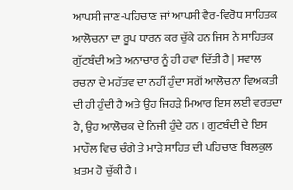ਆਪਸੀ ਜਾਣ-ਪਹਿਚਾਣ ਜਾਂ ਆਪਸੀ ਵੈਰ-ਵਿਰੋਧ ਸਾਹਿਤਕ ਆਲੋਚਨਾ ਦਾ ਰੂਪ ਧਾਰਨ ਕਰ ਚੁੱਕੇ ਹਨ ਜਿਸ ਨੇ ਸਾਹਿਤਕ ਗੁੱਟਬੰਦੀ ਅਤੇ ਅਨਾਚਾਰ ਨੂੰ ਹੀ ਹਵਾ ਦਿੱਤੀ ਹੈ | ਸਵਾਲ ਰਚਨਾ ਦੇ ਮਹੱਤਵ ਦਾ ਨਹੀਂ ਹੁੰਦਾ ਸਗੋਂ ਆਲੋਚਨਾ ਵਿਅਕਤੀ ਦੀ ਹੀ ਹੁੰਦੀ ਹੈ ਅਤੇ ਉਹ ਜਿਹੜੇ ਮਿਆਰ ਇਸ ਲਈ ਵਰਤਦਾ ਹੈ, ਉਹ ਆਲੋਚਕ ਦੇ ਨਿਜੀ ਹੁੰਦੇ ਹਨ । ਗੁਟਬੰਦੀ ਦੇ ਇਸ ਮਾਹੌਲ ਵਿਚ ਚੰਗੇ ਤੇ ਮਾੜੇ ਸਾਹਿਤ ਦੀ ਪਹਿਚਾਣ ਬਿਲਕੁਲ ਖ਼ਤਮ ਹੋ ਚੁੱਕੀ ਹੈ ।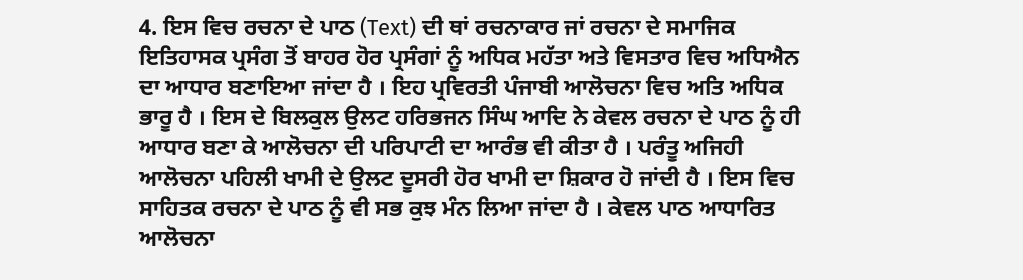4. ਇਸ ਵਿਚ ਰਚਨਾ ਦੇ ਪਾਠ (Text) ਦੀ ਥਾਂ ਰਚਨਾਕਾਰ ਜਾਂ ਰਚਨਾ ਦੇ ਸਮਾਜਿਕ ਇਤਿਹਾਸਕ ਪ੍ਰਸੰਗ ਤੋਂ ਬਾਹਰ ਹੋਰ ਪ੍ਰਸੰਗਾਂ ਨੂੰ ਅਧਿਕ ਮਹੱਤਾ ਅਤੇ ਵਿਸਤਾਰ ਵਿਚ ਅਧਿਐਨ ਦਾ ਆਧਾਰ ਬਣਾਇਆ ਜਾਂਦਾ ਹੈ । ਇਹ ਪ੍ਰਵਿਰਤੀ ਪੰਜਾਬੀ ਆਲੋਚਨਾ ਵਿਚ ਅਤਿ ਅਧਿਕ ਭਾਰੂ ਹੈ । ਇਸ ਦੇ ਬਿਲਕੁਲ ਉਲਟ ਹਰਿਭਜਨ ਸਿੰਘ ਆਦਿ ਨੇ ਕੇਵਲ ਰਚਨਾ ਦੇ ਪਾਠ ਨੂੰ ਹੀ ਆਧਾਰ ਬਣਾ ਕੇ ਆਲੋਚਨਾ ਦੀ ਪਰਿਪਾਟੀ ਦਾ ਆਰੰਭ ਵੀ ਕੀਤਾ ਹੈ । ਪਰੰਤੂ ਅਜਿਹੀ ਆਲੋਚਨਾ ਪਹਿਲੀ ਖਾਮੀ ਦੇ ਉਲਟ ਦੂਸਰੀ ਹੋਰ ਖਾਮੀ ਦਾ ਸ਼ਿਕਾਰ ਹੋ ਜਾਂਦੀ ਹੈ । ਇਸ ਵਿਚ ਸਾਹਿਤਕ ਰਚਨਾ ਦੇ ਪਾਠ ਨੂੰ ਵੀ ਸਭ ਕੁਝ ਮੰਨ ਲਿਆ ਜਾਂਦਾ ਹੈ । ਕੇਵਲ ਪਾਠ ਆਧਾਰਿਤ ਆਲੋਚਨਾ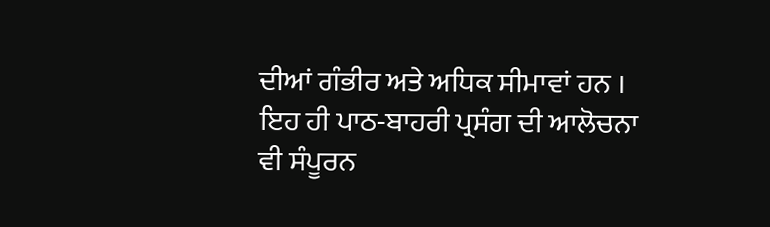ਦੀਆਂ ਗੰਭੀਰ ਅਤੇ ਅਧਿਕ ਸੀਮਾਵਾਂ ਹਨ । ਇਹ ਹੀ ਪਾਠ-ਬਾਹਰੀ ਪ੍ਰਸੰਗ ਦੀ ਆਲੋਚਨਾ ਵੀ ਸੰਪੂਰਨ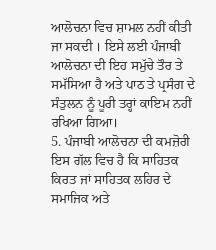ਆਲੋਚਨਾ ਵਿਚ ਸ਼ਾਮਲ ਨਹੀਂ ਕੀਤੀ ਜਾ ਸਕਦੀ । ਇਸੇ ਲਈ ਪੰਜਾਬੀ ਆਲੋਚਨਾ ਦੀ ਇਹ ਸਮੁੱਚੇ ਤੌਰ ਤੇ ਸਮੱਸਿਆ ਹੈ ਅਤੇ ਪਾਠ ਤੇ ਪ੍ਰਸੰਗ ਦੇ ਸੰਤੁਲਨ ਨੂੰ ਪੂਰੀ ਤਰ੍ਹਾਂ ਕਾਇਮ ਨਹੀਂ ਰਖਿਆ ਗਿਆ।
5. ਪੰਜਾਬੀ ਆਲੋਚਨਾ ਦੀ ਕਮਜ਼ੋਰੀ ਇਸ ਗੱਲ ਵਿਚ ਹੈ ਕਿ ਸਾਹਿਤਕ ਕਿਰਤ ਜਾਂ ਸਾਹਿਤਕ ਲਹਿਰ ਦੇ ਸਮਾਜਿਕ ਅਤੇ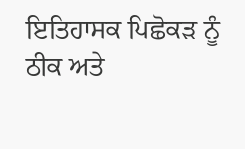ਇਤਿਹਾਸਕ ਪਿਛੋਕੜ ਨੂੰ ਠੀਕ ਅਤੇ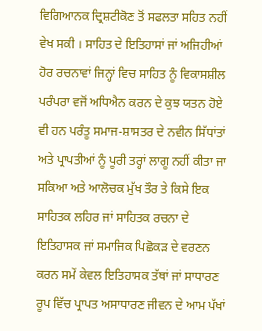ਵਿਗਿਆਨਕ ਦ੍ਰਿਸ਼ਟੀਕੋਣ ਤੋਂ ਸਫਲਤਾ ਸਹਿਤ ਨਹੀਂ ਵੇਖ ਸਕੀ । ਸਾਹਿਤ ਦੇ ਇਤਿਹਾਸਾਂ ਜਾਂ ਅਜਿਹੀਆਂ ਹੋਰ ਰਚਨਾਵਾਂ ਜਿਨ੍ਹਾਂ ਵਿਚ ਸਾਹਿਤ ਨੂੰ ਵਿਕਾਸਸ਼ੀਲ ਪਰੰਪਰਾ ਵਜੋਂ ਅਧਿਐਨ ਕਰਨ ਦੇ ਕੁਝ ਯਤਨ ਹੋਏ ਵੀ ਹਨ ਪਰੰਤੂ ਸਮਾਜ-ਸ਼ਾਸਤਰ ਦੇ ਨਵੀਨ ਸਿੱਧਾਂਤਾਂ ਅਤੇ ਪ੍ਰਾਪਤੀਆਂ ਨੂੰ ਪੂਰੀ ਤਰ੍ਹਾਂ ਲਾਗੂ ਨਹੀਂ ਕੀਤਾ ਜਾ ਸਕਿਆ ਅਤੇ ਆਲੋਚਕ ਮੁੱਖ ਤੌਰ ਤੇ ਕਿਸੇ ਇਕ ਸਾਹਿਤਕ ਲਹਿਰ ਜਾਂ ਸਾਹਿਤਕ ਰਚਨਾ ਦੇ ਇਤਿਹਾਸਕ ਜਾਂ ਸਮਾਜਿਕ ਪਿਛੋਕੜ ਦੇ ਵਰਣਨ ਕਰਨ ਸਮੇਂ ਕੇਵਲ ਇਤਿਹਾਸਕ ਤੱਥਾਂ ਜਾਂ ਸਾਧਾਰਣ ਰੂਪ ਵਿੱਚ ਪ੍ਰਾਪਤ ਅਸਾਧਾਰਣ ਜੀਵਨ ਦੇ ਆਮ ਪੱਖਾਂ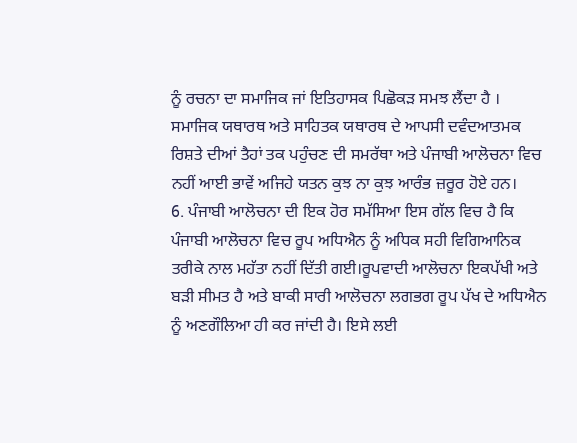ਨੂੰ ਰਚਨਾ ਦਾ ਸਮਾਜਿਕ ਜਾਂ ਇਤਿਹਾਸਕ ਪਿਛੋਕੜ ਸਮਝ ਲੈਂਦਾ ਹੈ । ਸਮਾਜਿਕ ਯਥਾਰਥ ਅਤੇ ਸਾਹਿਤਕ ਯਥਾਰਥ ਦੇ ਆਪਸੀ ਦਵੰਦਆਤਮਕ ਰਿਸ਼ਤੇ ਦੀਆਂ ਤੈਹਾਂ ਤਕ ਪਹੁੰਚਣ ਦੀ ਸਮਰੱਥਾ ਅਤੇ ਪੰਜਾਬੀ ਆਲੋਚਨਾ ਵਿਚ ਨਹੀਂ ਆਈ ਭਾਵੇਂ ਅਜਿਹੇ ਯਤਨ ਕੁਝ ਨਾ ਕੁਝ ਆਰੰਭ ਜ਼ਰੂਰ ਹੋਏ ਹਨ।
6. ਪੰਜਾਬੀ ਆਲੋਚਨਾ ਦੀ ਇਕ ਹੋਰ ਸਮੱਸਿਆ ਇਸ ਗੱਲ ਵਿਚ ਹੈ ਕਿ ਪੰਜਾਬੀ ਆਲੋਚਨਾ ਵਿਚ ਰੂਪ ਅਧਿਐਨ ਨੂੰ ਅਧਿਕ ਸਹੀ ਵਿਗਿਆਨਿਕ ਤਰੀਕੇ ਨਾਲ ਮਹੱਤਾ ਨਹੀਂ ਦਿੱਤੀ ਗਈ।ਰੂਪਵਾਦੀ ਆਲੋਚਨਾ ਇਕਪੱਖੀ ਅਤੇ ਬੜੀ ਸੀਮਤ ਹੈ ਅਤੇ ਬਾਕੀ ਸਾਰੀ ਆਲੋਚਨਾ ਲਗਭਗ ਰੂਪ ਪੱਖ ਦੇ ਅਧਿਐਨ ਨੂੰ ਅਣਗੌਲਿਆ ਹੀ ਕਰ ਜਾਂਦੀ ਹੈ। ਇਸੇ ਲਈ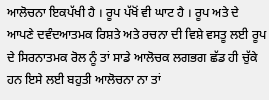ਆਲੋਚਨਾ ਇਕਪੱਖੀ ਹੈ । ਰੂਪ ਪੱਖੋਂ ਵੀ ਘਾਟ ਹੈ । ਰੂਪ ਅਤੇ ਦੇ ਆਪਣੇ ਦਵੰਦਆਤਮਕ ਰਿਸ਼ਤੇ ਅਤੇ ਰਚਨਾ ਦੀ ਵਿਸ਼ੇ ਵਸਤੂ ਲਈ ਰੂਪ ਦੇ ਸਿਰਨਾਤਮਕ ਰੋਲ ਨੂੰ ਤਾਂ ਸਾਡੇ ਆਲੋਚਕ ਲਗਭਗ ਛੱਡ ਹੀ ਚੁੱਕੇ ਹਨ ਇਸੇ ਲਈ ਬਹੁਤੀ ਆਲੋਚਨਾ ਨਾ ਤਾਂ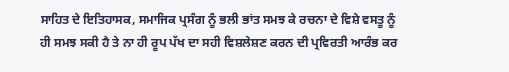ਸਾਹਿਤ ਦੇ ਇਤਿਹਾਸਕ, ਸਮਾਜਿਕ ਪ੍ਰਸੰਗ ਨੂੰ ਭਲੀ ਭਾਂਤ ਸਮਝ ਕੇ ਰਚਨਾ ਦੇ ਵਿਸ਼ੇ ਵਸਤੂ ਨੂੰ ਹੀ ਸਮਝ ਸਕੀ ਹੈ ਤੇ ਨਾ ਹੀ ਰੂਪ ਪੱਖ ਦਾ ਸਹੀ ਵਿਸ਼ਲੇਸ਼ਣ ਕਰਨ ਦੀ ਪ੍ਰਵਿਰਤੀ ਆਰੰਭ ਕਰ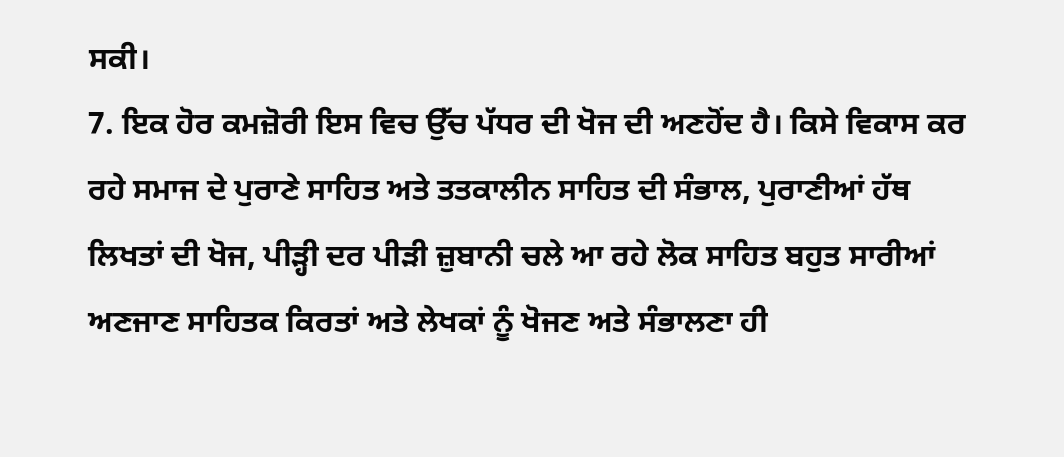ਸਕੀ।
7. ਇਕ ਹੋਰ ਕਮਜ਼ੋਰੀ ਇਸ ਵਿਚ ਉੱਚ ਪੱਧਰ ਦੀ ਖੋਜ ਦੀ ਅਣਹੋਂਦ ਹੈ। ਕਿਸੇ ਵਿਕਾਸ ਕਰ ਰਹੇ ਸਮਾਜ ਦੇ ਪੁਰਾਣੇ ਸਾਹਿਤ ਅਤੇ ਤਤਕਾਲੀਨ ਸਾਹਿਤ ਦੀ ਸੰਭਾਲ, ਪੁਰਾਣੀਆਂ ਹੱਥ ਲਿਖਤਾਂ ਦੀ ਖੋਜ, ਪੀੜ੍ਹੀ ਦਰ ਪੀੜੀ ਜ਼ੁਬਾਨੀ ਚਲੇ ਆ ਰਹੇ ਲੋਕ ਸਾਹਿਤ ਬਹੁਤ ਸਾਰੀਆਂ ਅਣਜਾਣ ਸਾਹਿਤਕ ਕਿਰਤਾਂ ਅਤੇ ਲੇਖਕਾਂ ਨੂੰ ਖੋਜਣ ਅਤੇ ਸੰਭਾਲਣਾ ਹੀ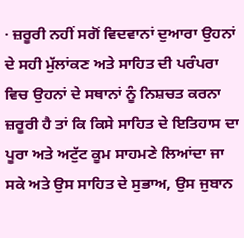· ਜ਼ਰੂਰੀ ਨਹੀਂ ਸਗੋਂ ਵਿਦਵਾਨਾਂ ਦੁਆਰਾ ਉਹਨਾਂ ਦੇ ਸਹੀ ਮੁੱਲਾਂਕਣ ਅਤੇ ਸਾਹਿਤ ਦੀ ਪਰੰਪਰਾ ਵਿਚ ਉਹਨਾਂ ਦੇ ਸਥਾਨਾਂ ਨੂੰ ਨਿਸ਼ਚਤ ਕਰਨਾ ਜ਼ਰੂਰੀ ਹੈ ਤਾਂ ਕਿ ਕਿਸੇ ਸਾਹਿਤ ਦੇ ਇਤਿਹਾਸ ਦਾ ਪੂਰਾ ਅਤੇ ਅਟੁੱਟ ਕੂਮ ਸਾਹਮਣੇ ਲਿਆਂਦਾ ਜਾ ਸਕੇ ਅਤੇ ਉਸ ਸਾਹਿਤ ਦੇ ਸੁਭਾਅ, ਉਸ ਜੁਬਾਨ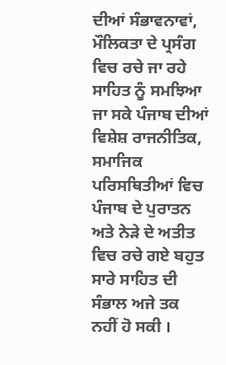ਦੀਆਂ ਸੰਭਾਵਨਾਵਾਂ, ਮੌਲਿਕਤਾ ਦੇ ਪ੍ਰਸੰਗ ਵਿਚ ਰਚੇ ਜਾ ਰਹੇ ਸਾਹਿਤ ਨੂੰ ਸਮਝਿਆ ਜਾ ਸਕੇ ਪੰਜਾਬ ਦੀਆਂ ਵਿਸ਼ੇਸ਼ ਰਾਜਨੀਤਿਕ, ਸਮਾਜਿਕ ਪਰਿਸਥਿਤੀਆਂ ਵਿਚ ਪੰਜਾਬ ਦੇ ਪੁਰਾਤਨ ਅਤੇ ਨੇੜੇ ਦੇ ਅਤੀਤ ਵਿਚ ਰਚੇ ਗਏ ਬਹੁਤ ਸਾਰੇ ਸਾਹਿਤ ਦੀ ਸੰਭਾਲ ਅਜੇ ਤਕ ਨਹੀਂ ਹੋ ਸਕੀ ।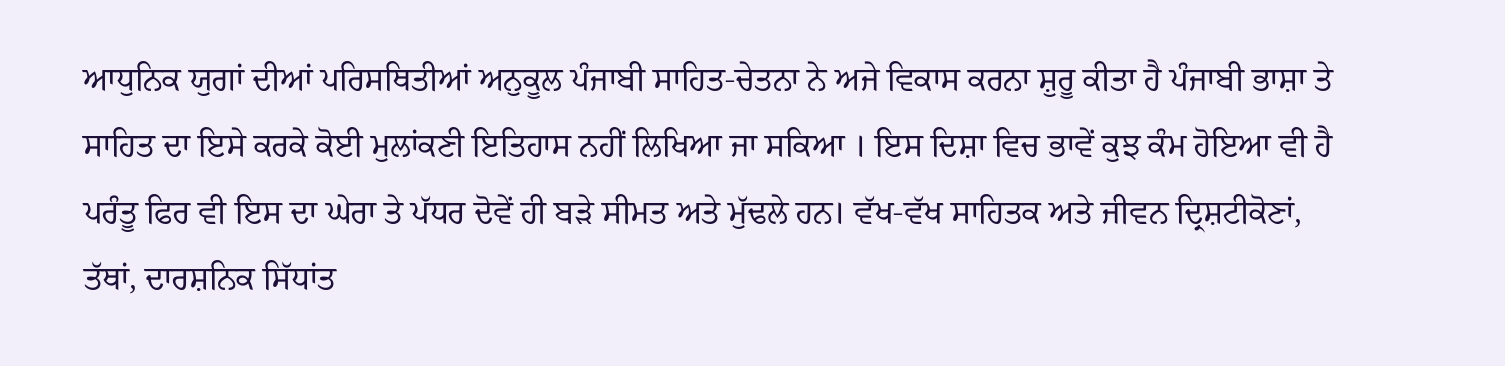ਆਧੁਨਿਕ ਯੁਗਾਂ ਦੀਆਂ ਪਰਿਸਥਿਤੀਆਂ ਅਨੁਕੂਲ ਪੰਜਾਬੀ ਸਾਹਿਤ-ਚੇਤਨਾ ਨੇ ਅਜੇ ਵਿਕਾਸ ਕਰਨਾ ਸ਼ੁਰੂ ਕੀਤਾ ਹੈ ਪੰਜਾਬੀ ਭਾਸ਼ਾ ਤੇ ਸਾਹਿਤ ਦਾ ਇਸੇ ਕਰਕੇ ਕੋਈ ਮੁਲਾਂਕਣੀ ਇਤਿਹਾਸ ਨਹੀਂ ਲਿਖਿਆ ਜਾ ਸਕਿਆ । ਇਸ ਦਿਸ਼ਾ ਵਿਚ ਭਾਵੇਂ ਕੁਝ ਕੰਮ ਹੋਇਆ ਵੀ ਹੈ ਪਰੰਤੂ ਫਿਰ ਵੀ ਇਸ ਦਾ ਘੇਰਾ ਤੇ ਪੱਧਰ ਦੋਵੇਂ ਹੀ ਬੜੇ ਸੀਮਤ ਅਤੇ ਮੁੱਢਲੇ ਹਨ। ਵੱਖ-ਵੱਖ ਸਾਹਿਤਕ ਅਤੇ ਜੀਵਨ ਦ੍ਰਿਸ਼ਟੀਕੋਣਾਂ, ਤੱਥਾਂ, ਦਾਰਸ਼ਨਿਕ ਸਿੱਧਾਂਤ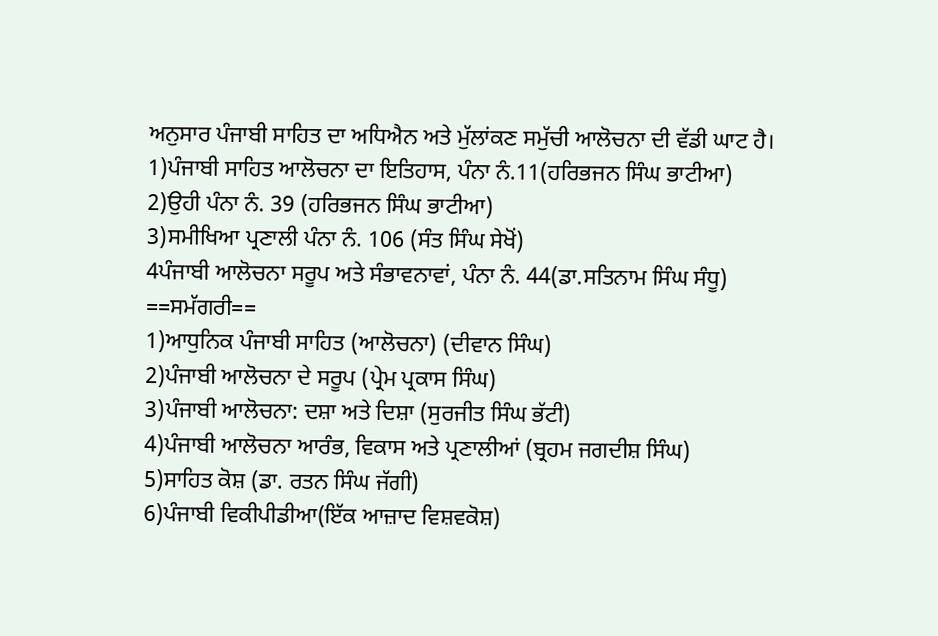ਅਨੁਸਾਰ ਪੰਜਾਬੀ ਸਾਹਿਤ ਦਾ ਅਧਿਐਨ ਅਤੇ ਮੁੱਲਾਂਕਣ ਸਮੁੱਚੀ ਆਲੋਚਨਾ ਦੀ ਵੱਡੀ ਘਾਟ ਹੈ।
1)ਪੰਜਾਬੀ ਸਾਹਿਤ ਆਲੋਚਨਾ ਦਾ ਇਤਿਹਾਸ, ਪੰਨਾ ਨੰ.11(ਹਰਿਭਜਨ ਸਿੰਘ ਭਾਟੀਆ)
2)ਉਹੀ ਪੰਨਾ ਨੰ. 39 (ਹਰਿਭਜਨ ਸਿੰਘ ਭਾਟੀਆ)
3)ਸਮੀਖਿਆ ਪ੍ਰਣਾਲੀ ਪੰਨਾ ਨੰ. 106 (ਸੰਤ ਸਿੰਘ ਸੇਖੋਂ)
4ਪੰਜਾਬੀ ਆਲੋਚਨਾ ਸਰੂਪ ਅਤੇ ਸੰਭਾਵਨਾਵਾਂ, ਪੰਨਾ ਨੰ. 44(ਡਾ.ਸਤਿਨਾਮ ਸਿੰਘ ਸੰਧੂ)
==ਸਮੱਗਰੀ==
1)ਆਧੁਨਿਕ ਪੰਜਾਬੀ ਸਾਹਿਤ (ਆਲੋਚਨਾ) (ਦੀਵਾਨ ਸਿੰਘ)
2)ਪੰਜਾਬੀ ਆਲੋਚਨਾ ਦੇ ਸਰੂਪ (ਪ੍ਰੇਮ ਪ੍ਰਕਾਸ ਸਿੰਘ)
3)ਪੰਜਾਬੀ ਆਲੋਚਨਾ: ਦਸ਼ਾ ਅਤੇ ਦਿਸ਼ਾ (ਸੁਰਜੀਤ ਸਿੰਘ ਭੱਟੀ)
4)ਪੰਜਾਬੀ ਆਲੋਚਨਾ ਆਰੰਭ, ਵਿਕਾਸ ਅਤੇ ਪ੍ਰਣਾਲੀਆਂ (ਬ੍ਰਹਮ ਜਗਦੀਸ਼ ਸਿੰਘ)
5)ਸਾਹਿਤ ਕੋਸ਼ (ਡਾ. ਰਤਨ ਸਿੰਘ ਜੱਗੀ)
6)ਪੰਜਾਬੀ ਵਿਕੀਪੀਡੀਆ(ਇੱਕ ਆਜ਼ਾਦ ਵਿਸ਼ਵਕੋਸ਼)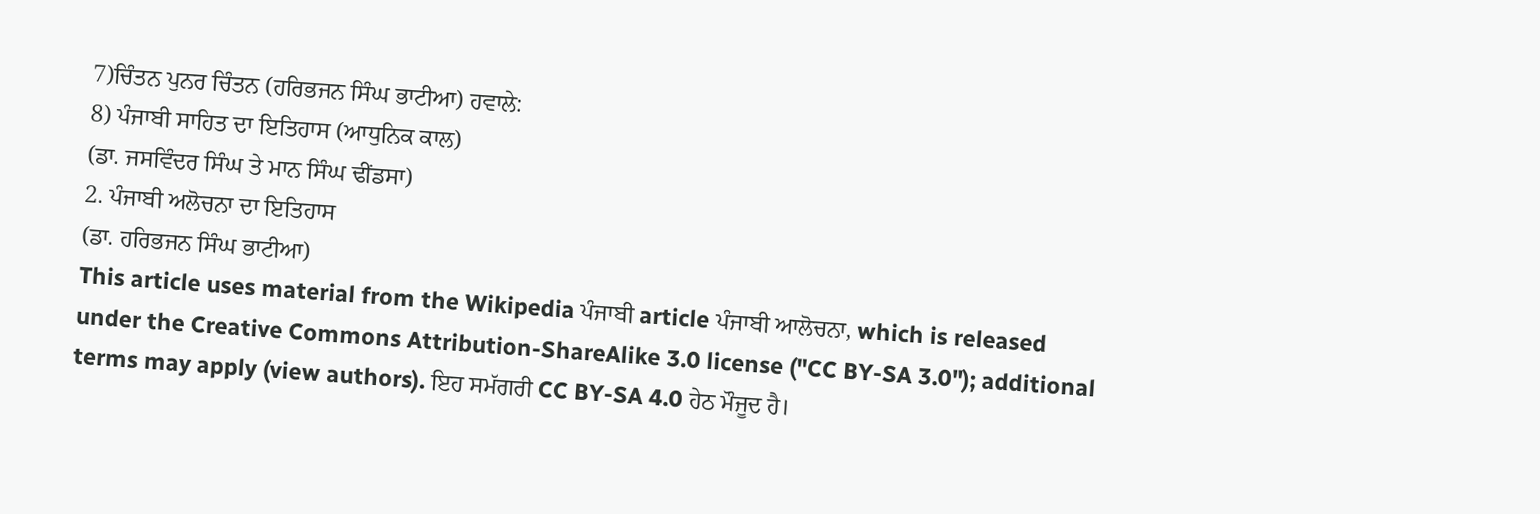7)ਚਿੰਤਨ ਪੁਨਰ ਚਿੰਤਨ (ਹਰਿਭਜਨ ਸਿੰਘ ਭਾਟੀਆ) ਹਵਾਲੇ:
8) ਪੰਜਾਬੀ ਸਾਹਿਤ ਦਾ ਇਤਿਹਾਸ (ਆਧੁਨਿਕ ਕਾਲ)
(ਡਾ. ਜਸਵਿੰਦਰ ਸਿੰਘ ਤੇ ਮਾਨ ਸਿੰਘ ਢੀਂਡਸਾ)
2. ਪੰਜਾਬੀ ਅਲੋਚਨਾ ਦਾ ਇਤਿਹਾਸ
(ਡਾ. ਹਰਿਭਜਨ ਸਿੰਘ ਭਾਟੀਆ)
This article uses material from the Wikipedia ਪੰਜਾਬੀ article ਪੰਜਾਬੀ ਆਲੋਚਨਾ, which is released under the Creative Commons Attribution-ShareAlike 3.0 license ("CC BY-SA 3.0"); additional terms may apply (view authors). ਇਹ ਸਮੱਗਰੀ CC BY-SA 4.0 ਹੇਠ ਮੌਜੂਦ ਹੈ।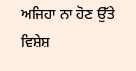ਅਜਿਹਾ ਨਾ ਹੋਣ ਉੱਤੇ ਵਿਸ਼ੇਸ਼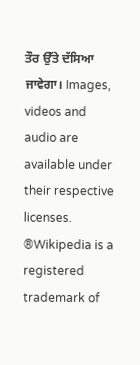ਤੌਰ ਉੱਤੇ ਦੱਸਿਆ ਜਾਵੇਗਾ। Images, videos and audio are available under their respective licenses.
®Wikipedia is a registered trademark of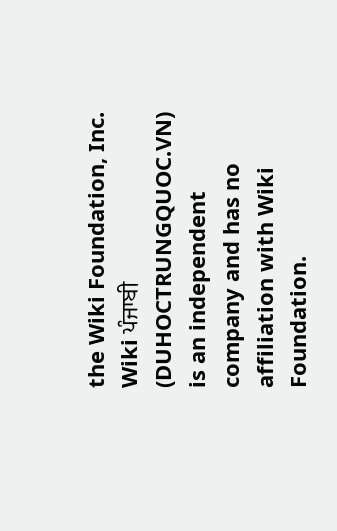the Wiki Foundation, Inc. Wiki ਪੰਜਾਬੀ (DUHOCTRUNGQUOC.VN) is an independent company and has no affiliation with Wiki Foundation.